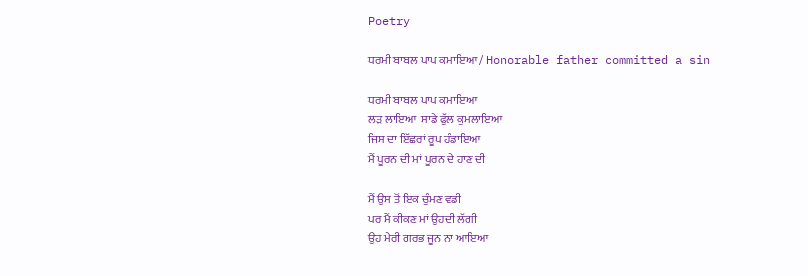Poetry

ਧਰਮੀ ਬਾਬਲ ਪਾਪ ਕਮਾਇਆ / Honorable father committed a sin

ਧਰਮੀ ਬਾਬਲ ਪਾਪ ਕਮਾਇਆ
ਲੜ ਲਾਇਆ  ਸਾਡੇ ਫੁੱਲ ਕੁਮਲਾਇਆ
ਜਿਸ ਦਾ ਇੱਛਰਾਂ ਰੂਪ ਹੰਡਾਇਆ
ਮੈਂ ਪੂਰਨ ਦੀ ਮਾਂ ਪੂਰਨ ਦੇ ਹਾਣ ਦੀ

ਮੈਂ ਉਸ ਤੋਂ ਇਕ ਚੁੰਮਣ ਵਡੀ
ਪਰ ਮੈਂ ਕੀਕਣ ਮਾਂ ਉਹਦੀ ਲੱਗੀ
ਉਹ ਮੇਰੀ ਗਰਭ ਜੂਨ ਨਾ ਆਇਆ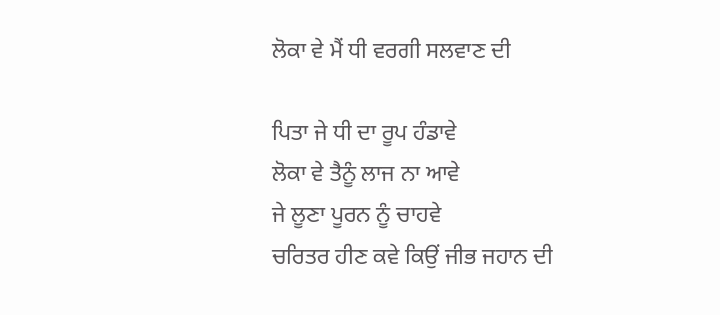ਲੋਕਾ ਵੇ ਮੈਂ ਧੀ ਵਰਗੀ ਸਲਵਾਣ ਦੀ

ਪਿਤਾ ਜੇ ਧੀ ਦਾ ਰੂਪ ਹੰਡਾਵੇ
ਲੋਕਾ ਵੇ ਤੈਨੂੰ ਲਾਜ ਨਾ ਆਵੇ
ਜੇ ਲੂਣਾ ਪੂਰਨ ਨੂੰ ਚਾਹਵੇ
ਚਰਿਤਰ ਹੀਣ ਕਵੇ ਕਿਉਂ ਜੀਭ ਜਹਾਨ ਦੀ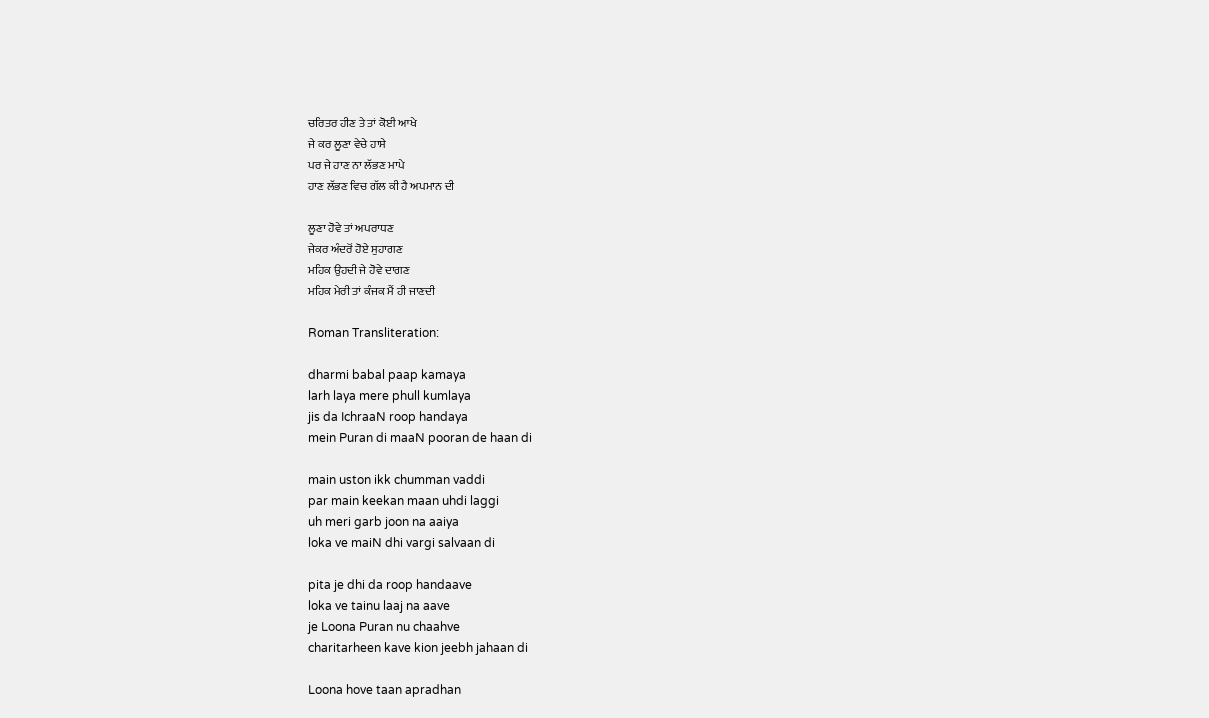ਚਰਿਤਰ ਹੀਣ ਤੇ ਤਾਂ ਕੋਈ ਆਖੇ
ਜੇ ਕਰ ਲੂਣਾ ਵੇਚੇ ਹਾਸੇ
ਪਰ ਜੇ ਹਾਣ ਨਾ ਲੱਭਣ ਮਾਪੇ
ਹਾਣ ਲੱਭਣ ਵਿਚ ਗੱਲ ਕੀ ਹੈ ਅਪਮਾਨ ਦੀ

ਲੂਣਾ ਹੋਵੇ ਤਾਂ ਅਪਰਾਧਣ
ਜੇਕਰ ਅੰਦਰੋਂ ਹੋਏ ਸੁਹਾਗਣ
ਮਹਿਕ ਉਹਦੀ ਜੇ ਹੋਵੇ ਦਾਗਣ
ਮਹਿਕ ਮੇਰੀ ਤਾਂ ਕੰਜਕ ਮੈਂ ਹੀ ਜਾਣਦੀ

Roman Transliteration:

dharmi babal paap kamaya
larh laya mere phull kumlaya
jis da IchraaN roop handaya
mein Puran di maaN pooran de haan di

main uston ikk chumman vaddi
par main keekan maan uhdi laggi
uh meri garb joon na aaiya
loka ve maiN dhi vargi salvaan di

pita je dhi da roop handaave
loka ve tainu laaj na aave
je Loona Puran nu chaahve
charitarheen kave kion jeebh jahaan di

Loona hove taan apradhan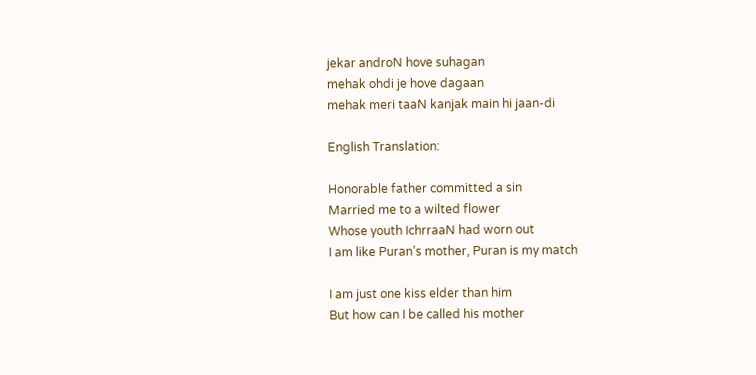jekar androN hove suhagan
mehak ohdi je hove dagaan
mehak meri taaN kanjak main hi jaan-di

English Translation:

Honorable father committed a sin
Married me to a wilted flower
Whose youth IchrraaN had worn out
I am like Puran’s mother, Puran is my match

I am just one kiss elder than him
But how can I be called his mother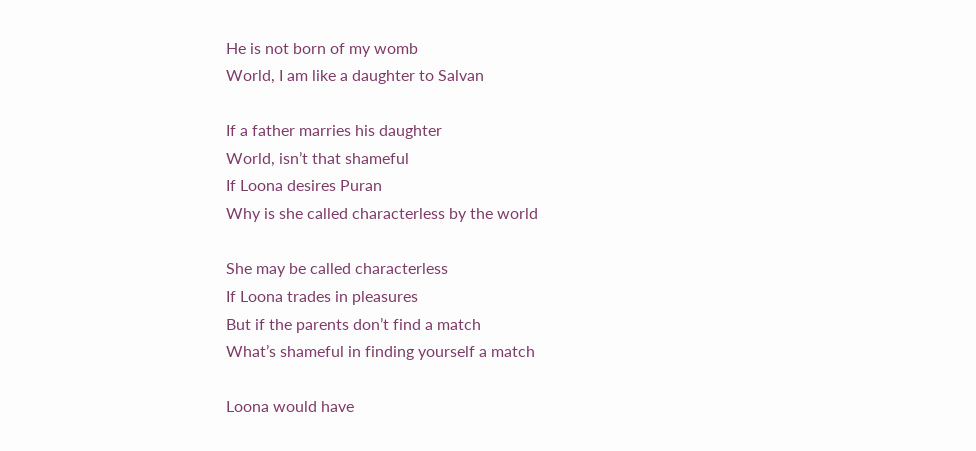He is not born of my womb
World, I am like a daughter to Salvan

If a father marries his daughter
World, isn’t that shameful
If Loona desires Puran
Why is she called characterless by the world

She may be called characterless
If Loona trades in pleasures
But if the parents don’t find a match
What’s shameful in finding yourself a match

Loona would have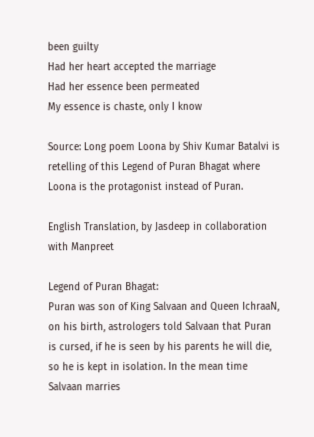been guilty
Had her heart accepted the marriage
Had her essence been permeated
My essence is chaste, only I know

Source: Long poem Loona by Shiv Kumar Batalvi is retelling of this Legend of Puran Bhagat where Loona is the protagonist instead of Puran.

English Translation, by Jasdeep in collaboration with Manpreet

Legend of Puran Bhagat:
Puran was son of King Salvaan and Queen IchraaN, on his birth, astrologers told Salvaan that Puran is cursed, if he is seen by his parents he will die, so he is kept in isolation. In the mean time Salvaan marries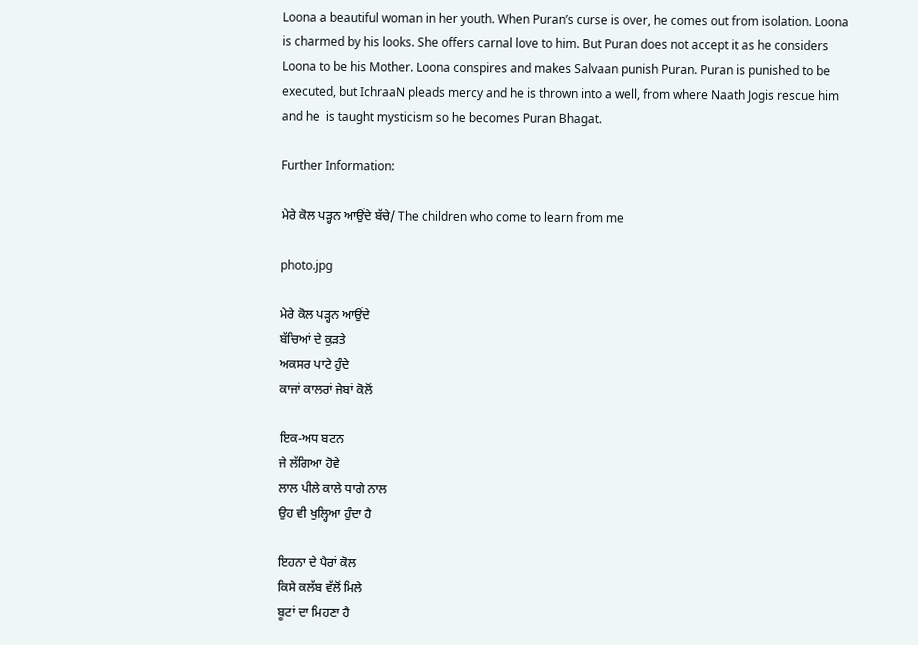Loona a beautiful woman in her youth. When Puran’s curse is over, he comes out from isolation. Loona is charmed by his looks. She offers carnal love to him. But Puran does not accept it as he considers Loona to be his Mother. Loona conspires and makes Salvaan punish Puran. Puran is punished to be executed, but IchraaN pleads mercy and he is thrown into a well, from where Naath Jogis rescue him and he  is taught mysticism so he becomes Puran Bhagat.

Further Information:

ਮੇਰੇ ਕੋਲ ਪੜ੍ਹਨ ਆਉਂਦੇ ਬੱਚੇ/ The children who come to learn from me

photo.jpg

ਮੇਰੇ ਕੋਲ ਪੜ੍ਹਨ ਆਉਂਦੇ
ਬੱਚਿਆਂ ਦੇ ਕੁੜਤੇ
ਅਕਸਰ ਪਾਟੇ ਹੁੰਦੇ
ਕਾਜਾਂ ਕਾਲਰਾਂ ਜੇਬਾਂ ਕੋਲੋਂ

ਇਕ-ਅਧ ਬਟਨ
ਜੇ ਲੱਗਿਆ ਹੋਵੇ
ਲਾਲ ਪੀਲੇ ਕਾਲੇ ਧਾਗੇ ਨਾਲ
ਉਹ ਵੀ ਖੁਲ੍ਹਿਆ ਹੁੰਦਾ ਹੈ

ਇਹਨਾ ਦੇ ਪੈਰਾਂ ਕੋਲ
ਕਿਸੇ ਕਲੱਬ ਵੱਲੋਂ ਮਿਲੇ
ਬੂਟਾਂ ਦਾ ਮਿਹਣਾ ਹੈ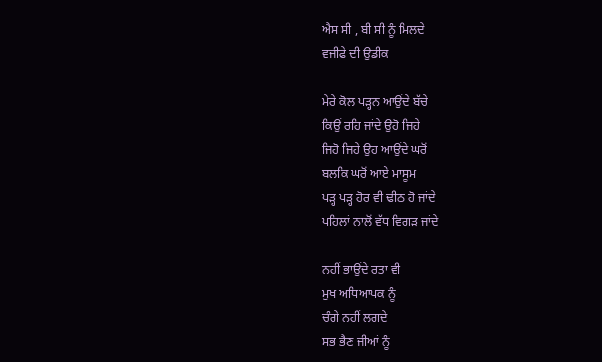ਐਸ ਸੀ , ਬੀ ਸੀ ਨੂੰ ਮਿਲਦੇ
ਵਜੀਫੇ ਦੀ ਉਡੀਕ

ਮੇਰੇ ਕੋਲ ਪੜ੍ਹਨ ਆਉਂਦੇ ਬੱਚੇ
ਕਿਉਂ ਰਹਿ ਜਾਂਦੇ ਉਹੋ ਜਿਹੇ
ਜਿਹੋ ਜਿਹੇ ਉਹ ਆਉਂਦੇ ਘਰੋਂ
ਬਲਕਿ ਘਰੋਂ ਆਏ ਮਾਸੂਮ
ਪੜ੍ਹ ਪੜ੍ਹ ਹੋਰ ਵੀ ਢੀਠ ਹੋ ਜਾਂਦੇ
ਪਹਿਲਾਂ ਨਾਲੋਂ ਵੱਧ ਵਿਗੜ ਜਾਂਦੇ

ਨਹੀਂ ਭਾਉਂਦੇ ਰਤਾ ਵੀ
ਮੁਖ ਅਧਿਆਪਕ ਨੂੰ
ਚੰਗੇ ਨਹੀਂ ਲਗਦੇ
ਸਭ ਭੈਣ ਜੀਆਂ ਨੂੰ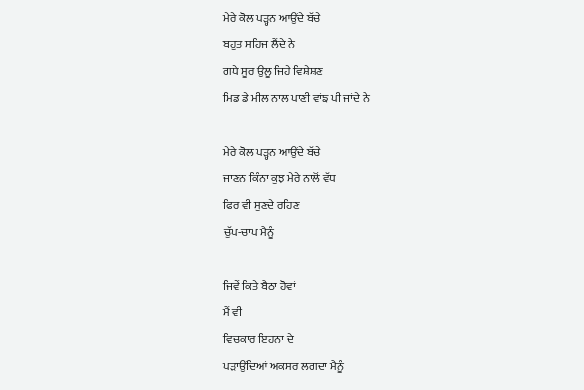ਮੇਰੇ ਕੋਲ ਪੜ੍ਹਨ ਆਉਂਦੇ ਬੱਚੇ
ਬਹੁਤ ਸਹਿਜ ਲੈਂਦੇ ਨੇ
ਗਧੇ ਸੂਰ ਉਲੂ ਜਿਹੇ ਵਿਸ਼ੇਸ਼ਣ
ਮਿਡ ਡੇ ਮੀਲ ਨਾਲ ਪਾਣੀ ਵਾਂਙ ਪੀ ਜਾਂਦੇ ਨੇ

ਮੇਰੇ ਕੋਲ ਪੜ੍ਹਨ ਆਉਂਦੇ ਬੱਚੇ
ਜਾਣਨ ਕਿੰਨਾ ਕੁਝ ਮੇਰੇ ਨਾਲੋਂ ਵੱਧ
ਫਿਰ ਵੀ ਸੁਣਦੇ ਰਹਿਣ
ਚੁੱਪ-ਚਾਪ ਮੈਨੂੰ

ਜਿਵੇਂ ਕਿਤੇ ਬੈਠਾ ਹੋਵਾਂ
ਮੈਂ ਵੀ
ਵਿਚਕਾਰ ਇਹਨਾ ਦੇ
ਪੜਾਉਂਦਿਆਂ ਅਕਸਰ ਲਗਦਾ ਮੈਨੂੰ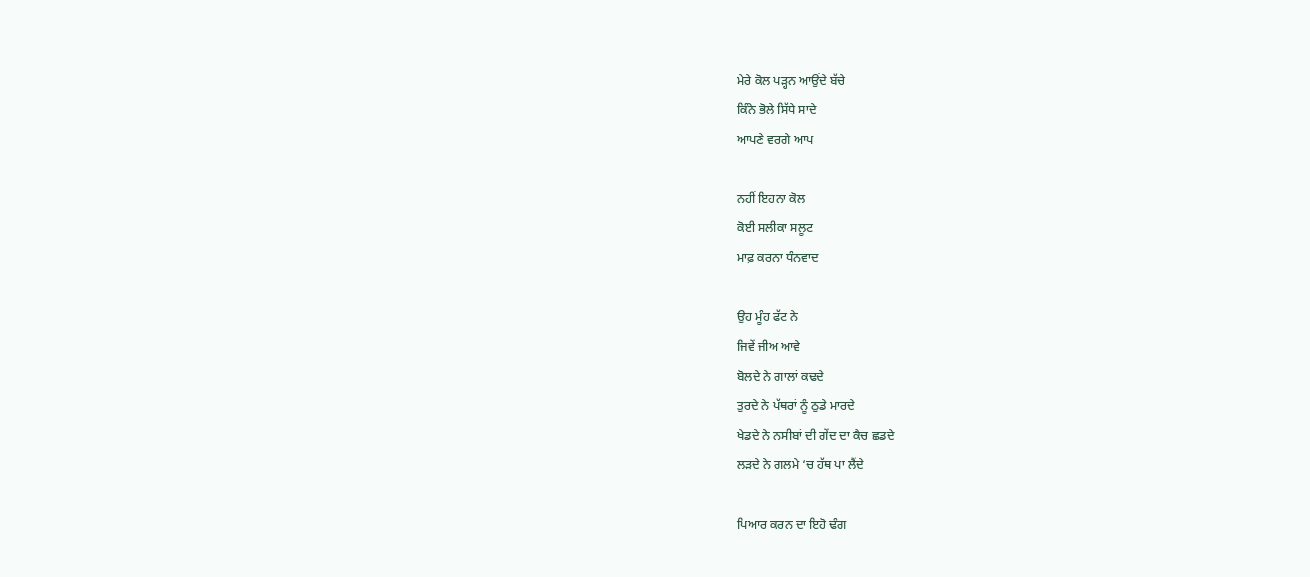ਮੇਰੇ ਕੋਲ ਪੜ੍ਹਨ ਆਉਂਦੇ ਬੱਚੇ
ਕਿੰਨੇ ਭੋਲੇ ਸਿੱਧੇ ਸਾਦੇ
ਆਪਣੇ ਵਰਗੇ ਆਪ

ਨਹੀਂ ਇਹਨਾ ਕੋਲ
ਕੋਈ ਸਲੀਕਾ ਸਲੂਟ
ਮਾਫ਼ ਕਰਨਾ ਧੰਨਵਾਦ

ਉਹ ਮੂੰਹ ਫੱਟ ਨੇ
ਜਿਵੇਂ ਜੀਅ ਆਵੇ
ਬੋਲਦੇ ਨੇ ਗਾਲਾਂ ਕਢਦੇ
ਤੁਰਦੇ ਨੇ ਪੱਥਰਾਂ ਨੂੰ ਠੁਡੇ ਮਾਰਦੇ
ਖੇਡਦੇ ਨੇ ਨਸੀਬਾਂ ਦੀ ਗੇਂਦ ਦਾ ਕੈਚ ਛਡਦੇ
ਲੜਦੇ ਨੇ ਗਲਮੇ ‘ਚ ਹੱਥ ਪਾ ਲੈਂਦੇ

ਪਿਆਰ ਕਰਨ ਦਾ ਇਹੋ ਢੰਗ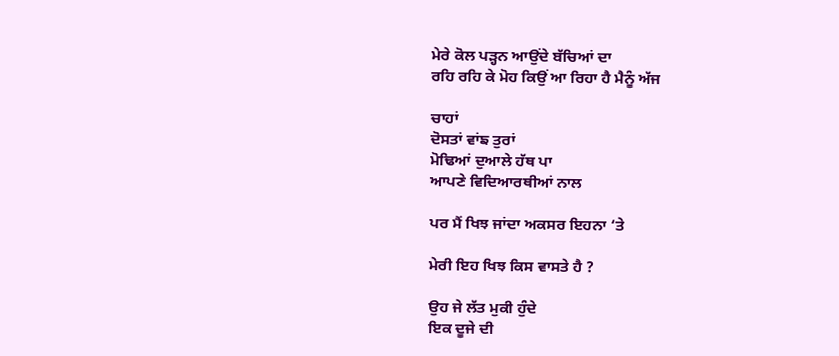ਮੇਰੇ ਕੋਲ ਪੜ੍ਹਨ ਆਉਂਦੇ ਬੱਚਿਆਂ ਦਾ
ਰਹਿ ਰਹਿ ਕੇ ਮੋਹ ਕਿਉਂ ਆ ਰਿਹਾ ਹੈ ਮੈਨੂੰ ਅੱਜ

ਚਾਹਾਂ
ਦੋਸਤਾਂ ਵਾਂਙ ਤੁਰਾਂ
ਮੋਢਿਆਂ ਦੁਆਲੇ ਹੱਥ ਪਾ
ਆਪਣੇ ਵਿਦਿਆਰਥੀਆਂ ਨਾਲ

ਪਰ ਮੈਂ ਖਿਝ ਜਾਂਦਾ ਅਕਸਰ ਇਹਨਾ ‘ਤੇ

ਮੇਰੀ ਇਹ ਖਿਝ ਕਿਸ ਵਾਸਤੇ ਹੈ ?

ਉਹ ਜੇ ਲੱਤ ਮੁਕੀ ਹੁੰਦੇ
ਇਕ ਦੂਜੇ ਦੀ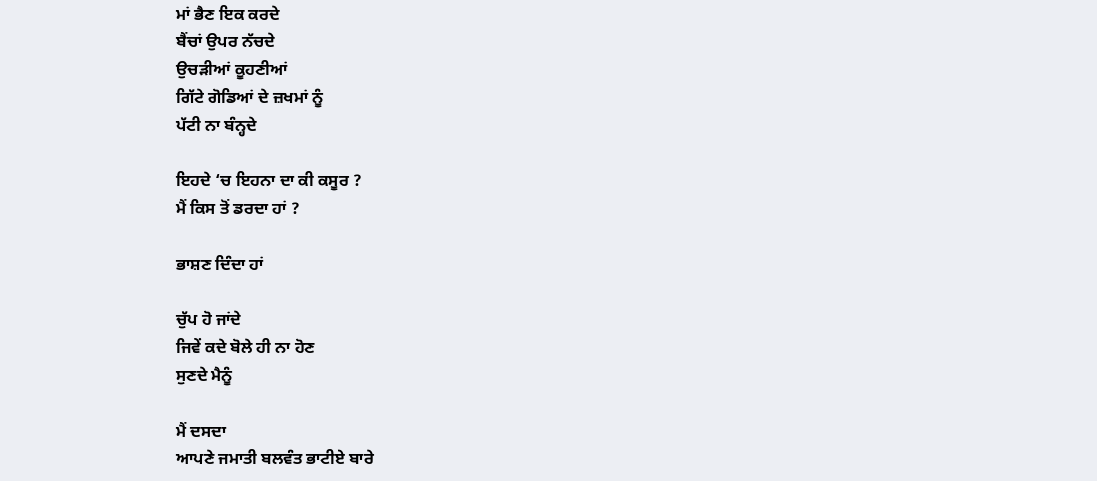ਮਾਂ ਭੈਣ ਇਕ ਕਰਦੇ
ਬੈਂਚਾਂ ਉਪਰ ਨੱਚਦੇ
ਉਚੜੀਆਂ ਕੂਹਣੀਆਂ
ਗਿੱਟੇ ਗੋਡਿਆਂ ਦੇ ਜ਼ਖਮਾਂ ਨੂੰ
ਪੱਟੀ ਨਾ ਬੰਨ੍ਹਦੇ

ਇਹਦੇ ‘ਚ ਇਹਨਾ ਦਾ ਕੀ ਕਸੂਰ ?
ਮੈਂ ਕਿਸ ਤੋਂ ਡਰਦਾ ਹਾਂ ?

ਭਾਸ਼ਣ ਦਿੰਦਾ ਹਾਂ

ਚੁੱਪ ਹੋ ਜਾਂਦੇ
ਜਿਵੇਂ ਕਦੇ ਬੋਲੇ ਹੀ ਨਾ ਹੋਣ
ਸੁਣਦੇ ਮੈਨੂੰ

ਮੈਂ ਦਸਦਾ
ਆਪਣੇ ਜਮਾਤੀ ਬਲਵੰਤ ਭਾਟੀਏ ਬਾਰੇ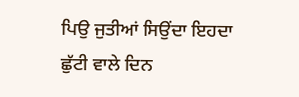ਪਿਉ ਜੁਤੀਆਂ ਸਿਉਂਦਾ ਇਹਦਾ
ਛੁੱਟੀ ਵਾਲੇ ਦਿਨ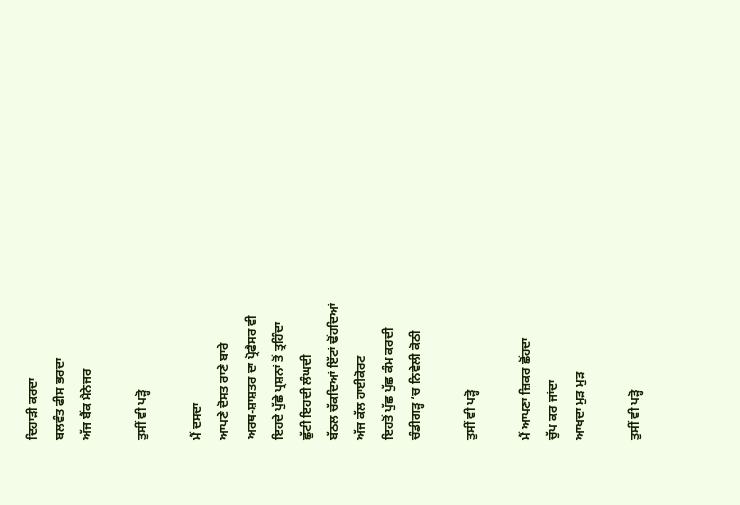ਦਿਹਾੜੀ ਕਰਦਾ
ਬਲਵੰਤ ਫੀਸ ਭਰਦਾ
ਅੱਜ ਬੈਂਕ ਮੈਨੇਜਰ

ਤੁਸੀਂ ਵੀ ਪੜ੍ਹੋ

ਮੈਂ ਦਸਦਾ
ਆਪਣੇ ਦੋਸਤ ਰਾਣੇ ਬਾਰੇ
ਅਰਥ-ਸ਼ਾਸ਼ਤਰ ਦਾ ਪ੍ਰੋਫੈਸਰ ਵੀ
ਇਹਦੇ ਪੁੱਛੇ ਪ੍ਰਸ਼ਨਾਂ ਤੋਂ ਤ੍ਰਹਿੰਦਾ
ਛੁੱਟੀ ਇਹਦੀ ਲੰਘਦੀ
ਬੱਠਲ ਚੱਕਦਿਆਂ ਇੱਟਾਂ ਢੋਂਹਦਿਆਂ
ਅੱਜ ਕੱਲ ਹਾਈਕੋਰਟ
ਇਹਤੋਂ ਪੁੱਛ ਪੁੱਛ ਕੰਮ ਕਰਦੀ
ਚੰਡੀਗੜ੍ਹ ‘ਚ ਨਿਵੇਲੀ ਕੋਠੀ

ਤੁਸੀਂ ਵੀ ਪੜ੍ਹੋ

ਮੈਂ ਆਪਣਾ ਜ਼ਿਕਰ ਛੋਂਹਦਾ
ਚੁੱਪ ਕਰ ਜਾਂਦਾ
ਆਖਦਾ ਮੁੜ ਮੁੜ

ਤੁਸੀਂ ਵੀ ਪੜ੍ਹੋ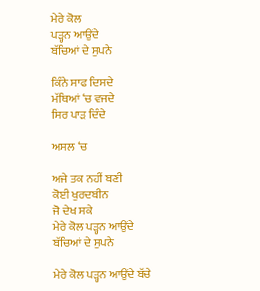ਮੇਰੇ ਕੋਲ
ਪੜ੍ਹਨ ਆਉਂਦੇ
ਬੱਚਿਆਂ ਦੇ ਸੁਪਨੇ

ਕਿੰਨੇ ਸਾਫ ਦਿਸਦੇ
ਮੱਥਿਆਂ ‘ਚ ਵਜਦੇ
ਸਿਰ ਪਾੜ ਦਿੰਦੇ

ਅਸਲ ‘ਚ

ਅਜੇ ਤਕ ਨਹੀਂ ਬਣੀ
ਕੋਈ ਖੁਰਦਬੀਨ
ਜੋ ਦੇਖ ਸਕੇ
ਮੇਰੇ ਕੋਲ ਪੜ੍ਹਨ ਆਉਂਦੇ
ਬੱਚਿਆਂ ਦੇ ਸੁਪਨੇ

ਮੇਰੇ ਕੋਲ ਪੜ੍ਹਨ ਆਉਂਦੇ ਬੱਚੇ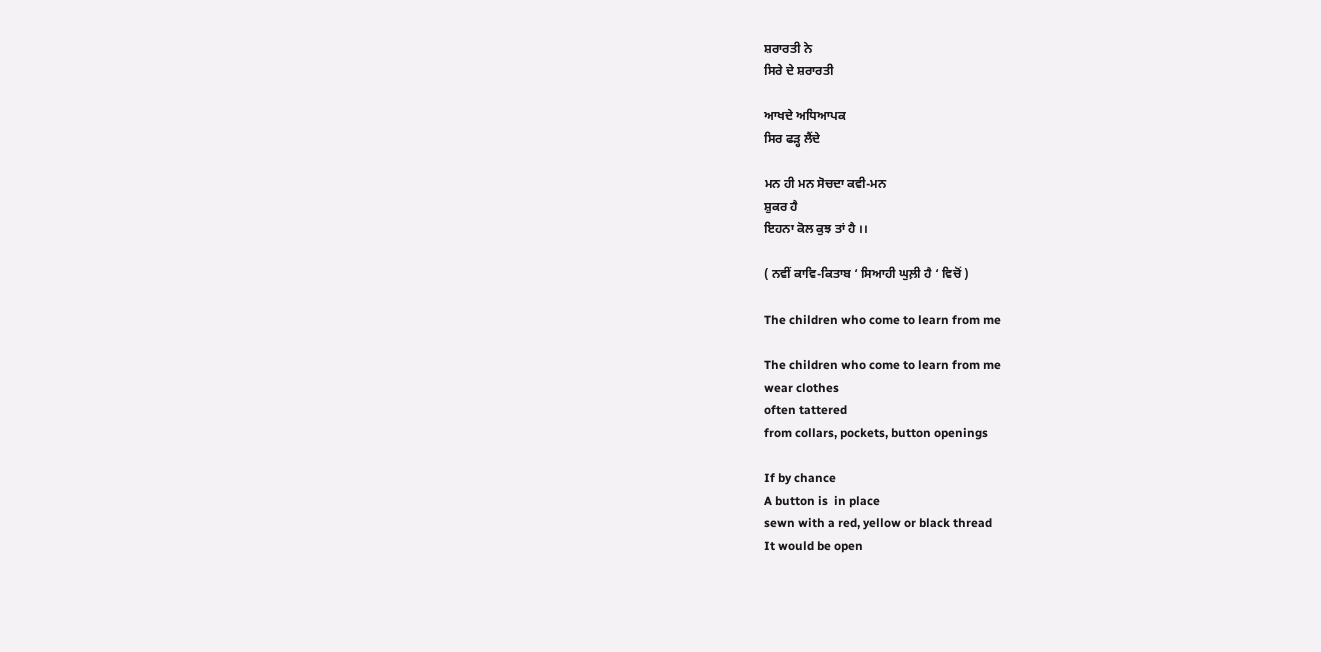ਸ਼ਰਾਰਤੀ ਨੇ
ਸਿਰੇ ਦੇ ਸ਼ਰਾਰਤੀ

ਆਖਦੇ ਅਧਿਆਪਕ
ਸਿਰ ਫੜ੍ਹ ਲੈਂਦੇ

ਮਨ ਹੀ ਮਨ ਸੋਚਦਾ ਕਵੀ-ਮਨ
ਸ਼ੁਕਰ ਹੈ
ਇਹਨਾ ਕੋਲ ਕੁਝ ਤਾਂ ਹੈ ।।

( ਨਵੀਂ ਕਾਵਿ-ਕਿਤਾਬ ‘ ਸਿਆਹੀ ਘੁਲ਼ੀ ਹੈ ‘ ਵਿਚੋਂ )

The children who come to learn from me

The children who come to learn from me
wear clothes
often tattered
from collars, pockets, button openings

If by chance
A button is  in place
sewn with a red, yellow or black thread
It would be open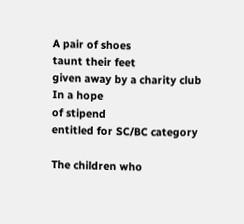A pair of shoes
taunt their feet
given away by a charity club
In a hope
of stipend
entitled for SC/BC category

The children who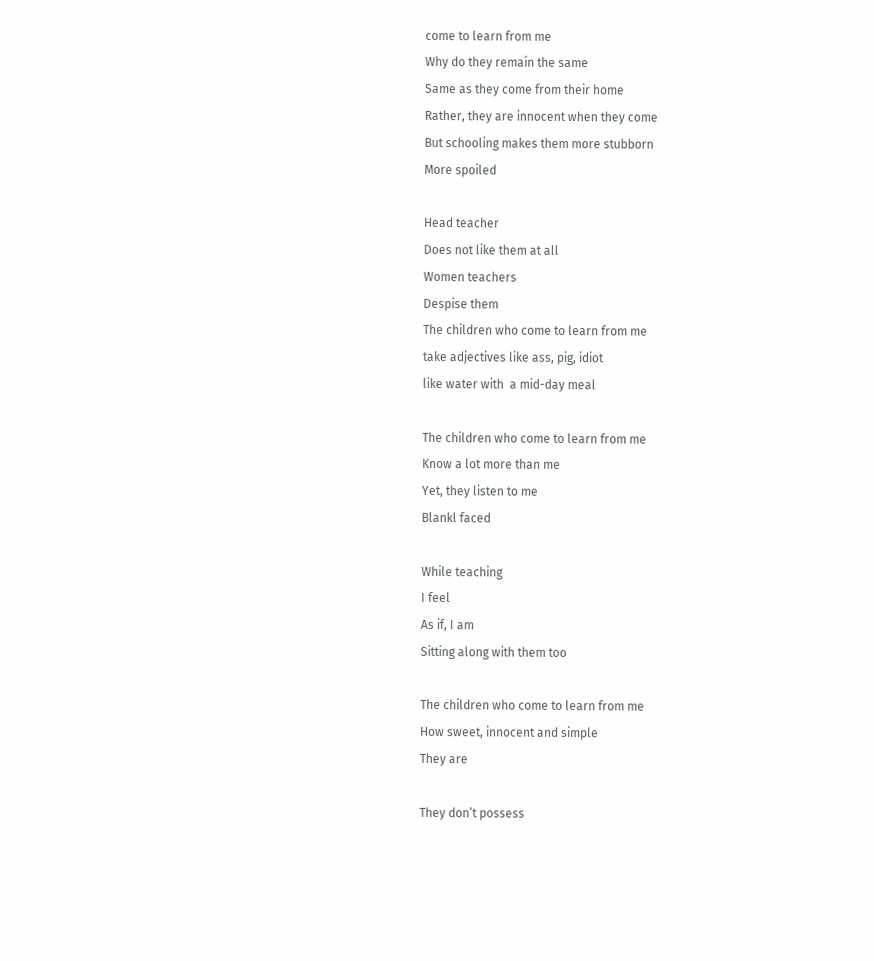come to learn from me
Why do they remain the same
Same as they come from their home
Rather, they are innocent when they come
But schooling makes them more stubborn
More spoiled

Head teacher
Does not like them at all
Women teachers
Despise them
The children who come to learn from me
take adjectives like ass, pig, idiot
like water with  a mid-day meal

The children who come to learn from me
Know a lot more than me
Yet, they listen to me
Blankl faced

While teaching
I feel
As if, I am
Sitting along with them too

The children who come to learn from me
How sweet, innocent and simple
They are

They don’t possess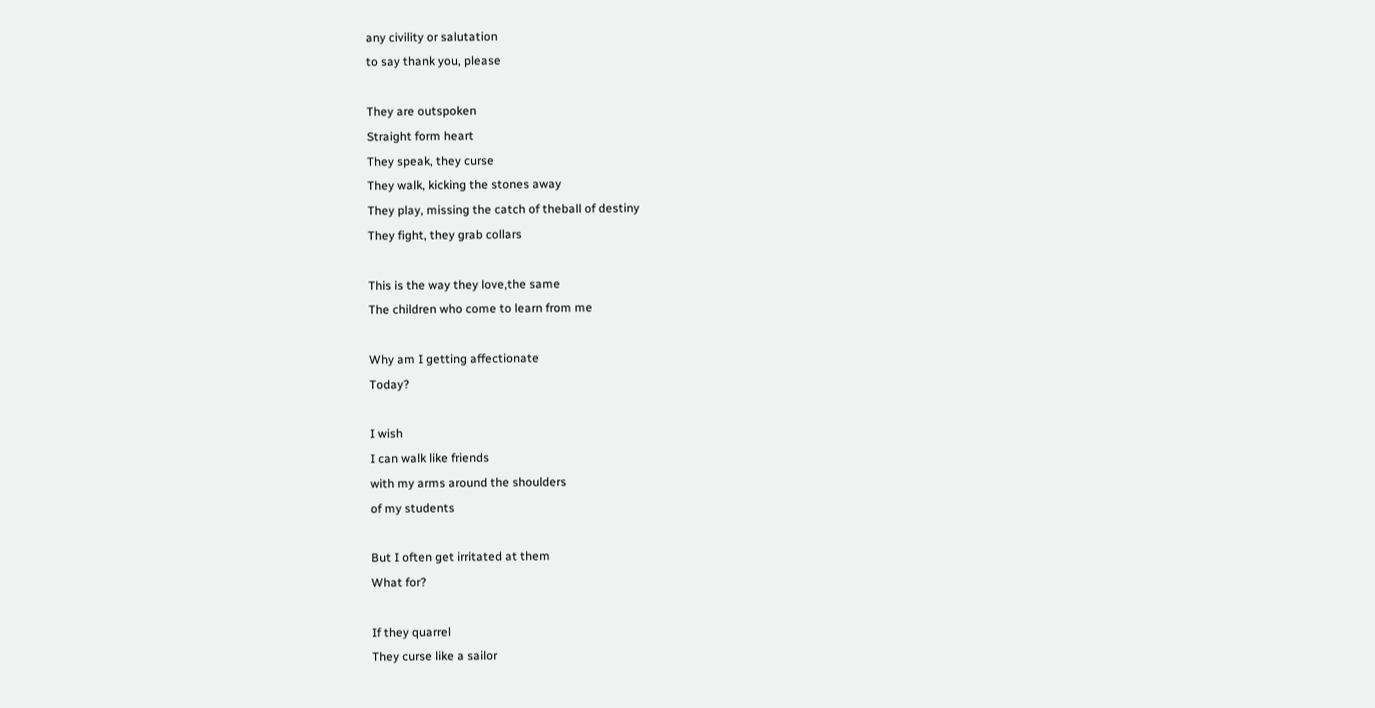any civility or salutation
to say thank you, please

They are outspoken
Straight form heart
They speak, they curse
They walk, kicking the stones away
They play, missing the catch of theball of destiny
They fight, they grab collars

This is the way they love,the same
The children who come to learn from me

Why am I getting affectionate
Today?

I wish
I can walk like friends
with my arms around the shoulders
of my students

But I often get irritated at them
What for?

If they quarrel
They curse like a sailor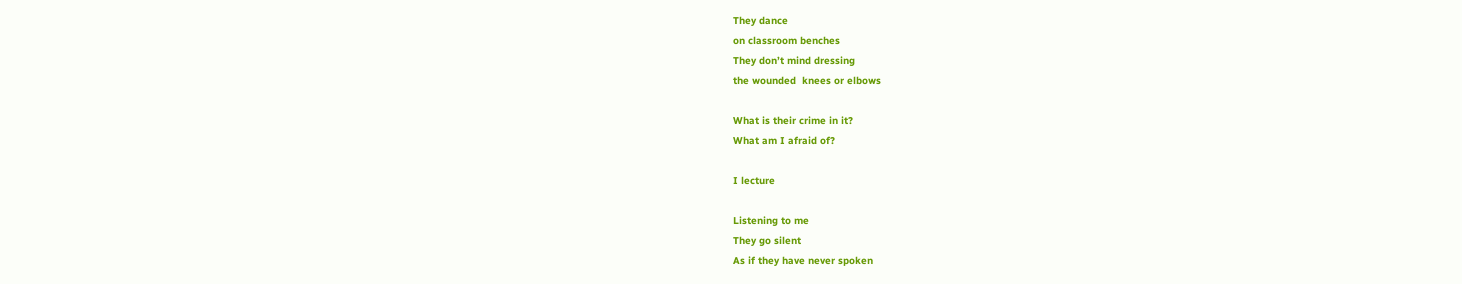They dance
on classroom benches
They don’t mind dressing
the wounded  knees or elbows

What is their crime in it?
What am I afraid of?

I lecture

Listening to me
They go silent
As if they have never spoken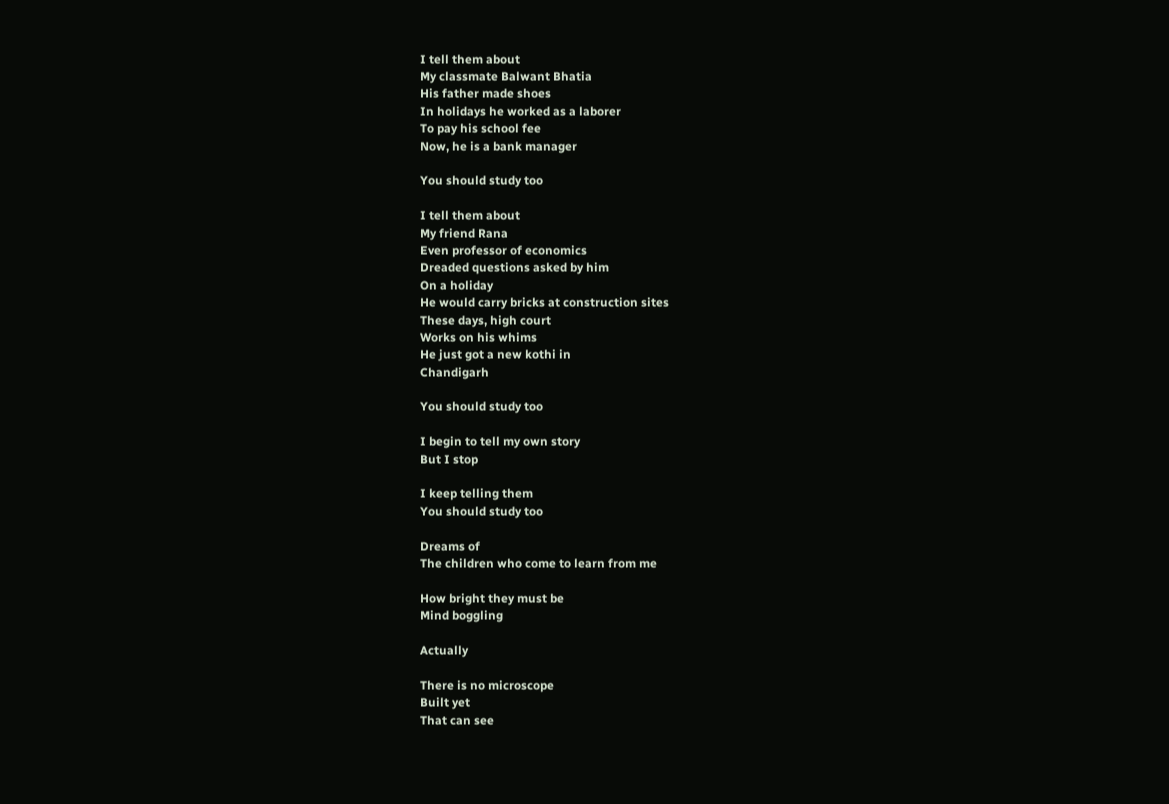I tell them about
My classmate Balwant Bhatia
His father made shoes
In holidays he worked as a laborer
To pay his school fee
Now, he is a bank manager

You should study too

I tell them about
My friend Rana
Even professor of economics
Dreaded questions asked by him
On a holiday
He would carry bricks at construction sites
These days, high court
Works on his whims
He just got a new kothi in
Chandigarh

You should study too

I begin to tell my own story
But I stop

I keep telling them
You should study too

Dreams of
The children who come to learn from me

How bright they must be
Mind boggling

Actually

There is no microscope
Built yet
That can see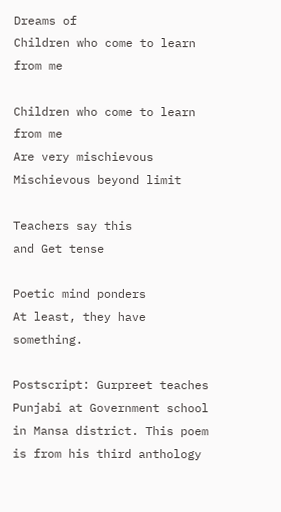Dreams of
Children who come to learn from me

Children who come to learn from me
Are very mischievous
Mischievous beyond limit

Teachers say this
and Get tense

Poetic mind ponders
At least, they have something.

Postscript: Gurpreet teaches Punjabi at Government school in Mansa district. This poem is from his third anthology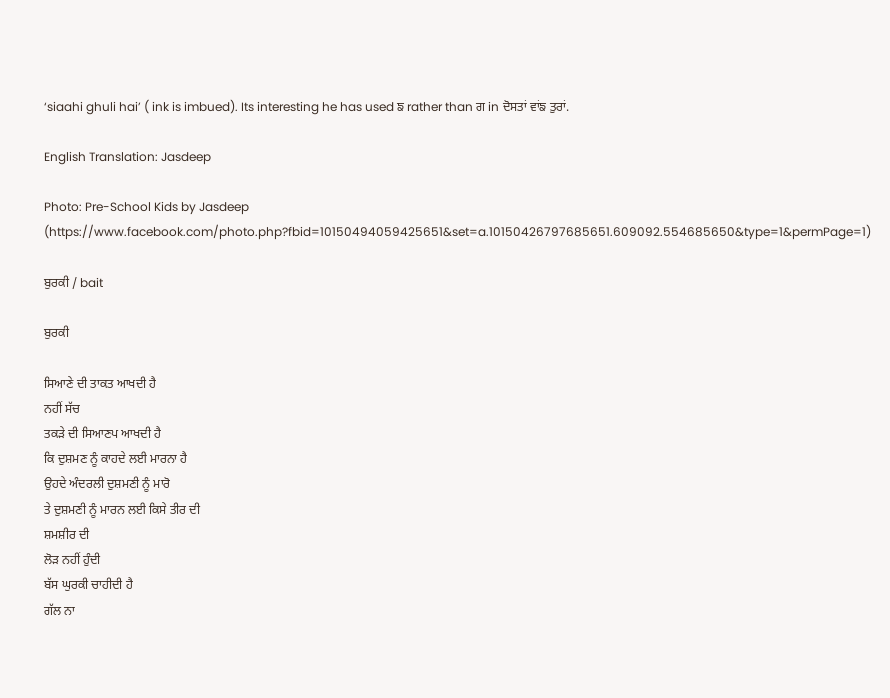‘siaahi ghuli hai’ ( ink is imbued). Its interesting he has used ਙ rather than ਗ in ਦੋਸਤਾਂ ਵਾਂਙ ਤੁਰਾਂ.

English Translation: Jasdeep

Photo: Pre-School Kids by Jasdeep (https://www.facebook.com/photo.php?fbid=10150494059425651&set=a.10150426797685651.609092.554685650&type=1&permPage=1)

ਬੁਰਕੀ / bait

ਬੁਰਕੀ

ਸਿਆਣੇ ਦੀ ਤਾਕਤ ਆਖਦੀ ਹੈ
ਨਹੀਂ ਸੱਚ
ਤਕੜੇ ਦੀ ਸਿਆਣਪ ਆਖਦੀ ਹੈ
ਕਿ ਦੁਸ਼ਮਣ ਨੂੰ ਕਾਹਦੇ ਲਈ ਮਾਰਨਾ ਹੈ
ਉਹਦੇ ਅੰਦਰਲੀ ਦੁਸ਼ਮਣੀ ਨੂੰ ਮਾਰੋ
ਤੇ ਦੁਸ਼ਮਣੀ ਨੂੰ ਮਾਰਨ ਲਈ ਕਿਸੇ ਤੀਰ ਦੀ
ਸ਼ਮਸ਼ੀਰ ਦੀ
ਲੋੜ ਨਹੀਂ ਹੁੰਦੀ
ਬੱਸ ਘੁਰਕੀ ਚਾਹੀਦੀ ਹੈ
ਗੱਲ ਨਾ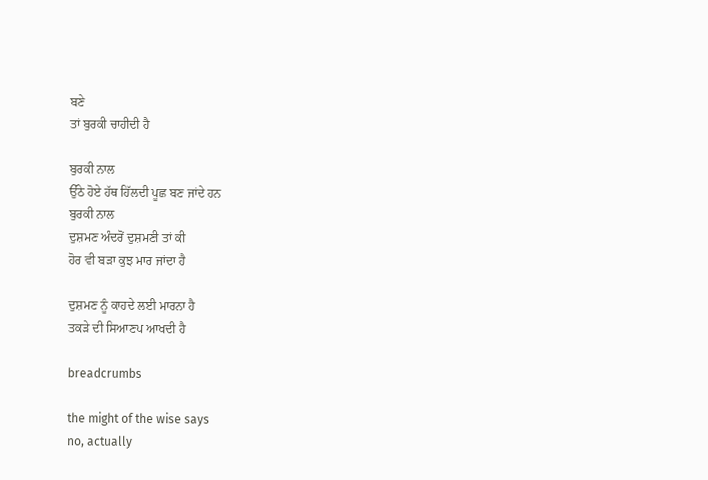ਬਣੇ
ਤਾਂ ਬੁਰਕੀ ਚਾਹੀਦੀ ਹੈ

ਬੁਰਕੀ ਨਾਲ
ਉੱਠੇ ਹੋਏ ਹੱਥ ਹਿੱਲਦੀ ਪੂਛ ਬਣ ਜਾਂਦੇ ਹਨ
ਬੁਰਕੀ ਨਾਲ
ਦੁਸ਼ਮਣ ਅੰਦਰੋਂ ਦੁਸ਼ਮਣੀ ਤਾਂ ਕੀ
ਹੋਰ ਵੀ ਬੜਾ ਕੁਝ ਮਾਰ ਜਾਂਦਾ ਹੈ

ਦੁਸ਼ਮਣ ਨੂੰ ਕਾਹਦੇ ਲਈ ਮਾਰਨਾ ਹੈ
ਤਕੜੇ ਦੀ ਸਿਆਣਪ ਆਖਦੀ ਹੈ

breadcrumbs

the might of the wise says
no, actually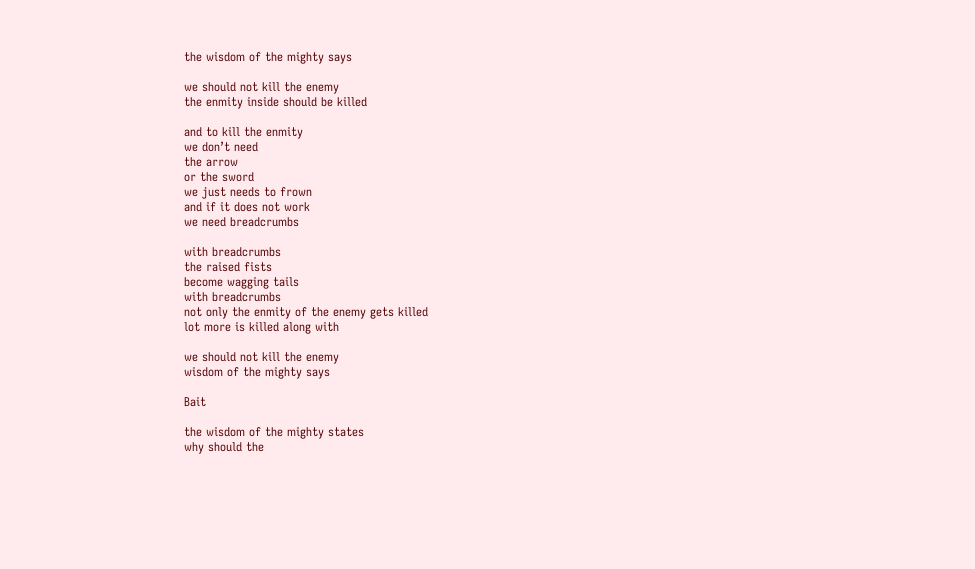the wisdom of the mighty says

we should not kill the enemy
the enmity inside should be killed

and to kill the enmity
we don’t need
the arrow
or the sword
we just needs to frown
and if it does not work
we need breadcrumbs

with breadcrumbs
the raised fists
become wagging tails
with breadcrumbs
not only the enmity of the enemy gets killed
lot more is killed along with

we should not kill the enemy
wisdom of the mighty says

Bait

the wisdom of the mighty states
why should the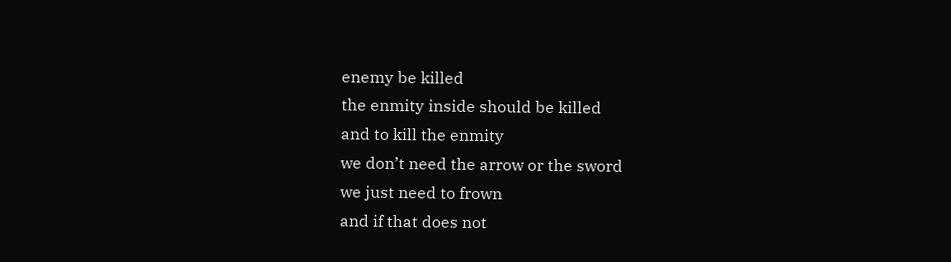enemy be killed
the enmity inside should be killed
and to kill the enmity
we don’t need the arrow or the sword
we just need to frown
and if that does not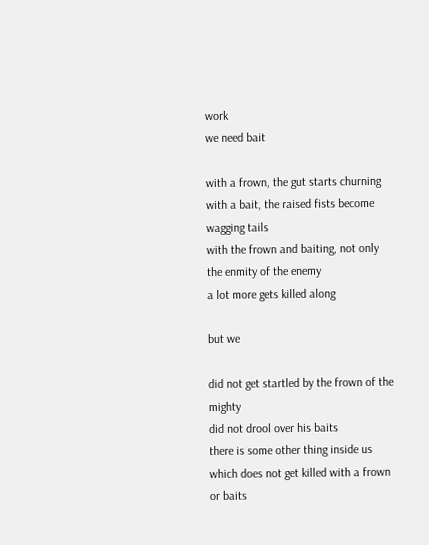work
we need bait

with a frown, the gut starts churning
with a bait, the raised fists become wagging tails
with the frown and baiting, not only the enmity of the enemy
a lot more gets killed along

but we

did not get startled by the frown of the mighty
did not drool over his baits
there is some other thing inside us
which does not get killed with a frown or baits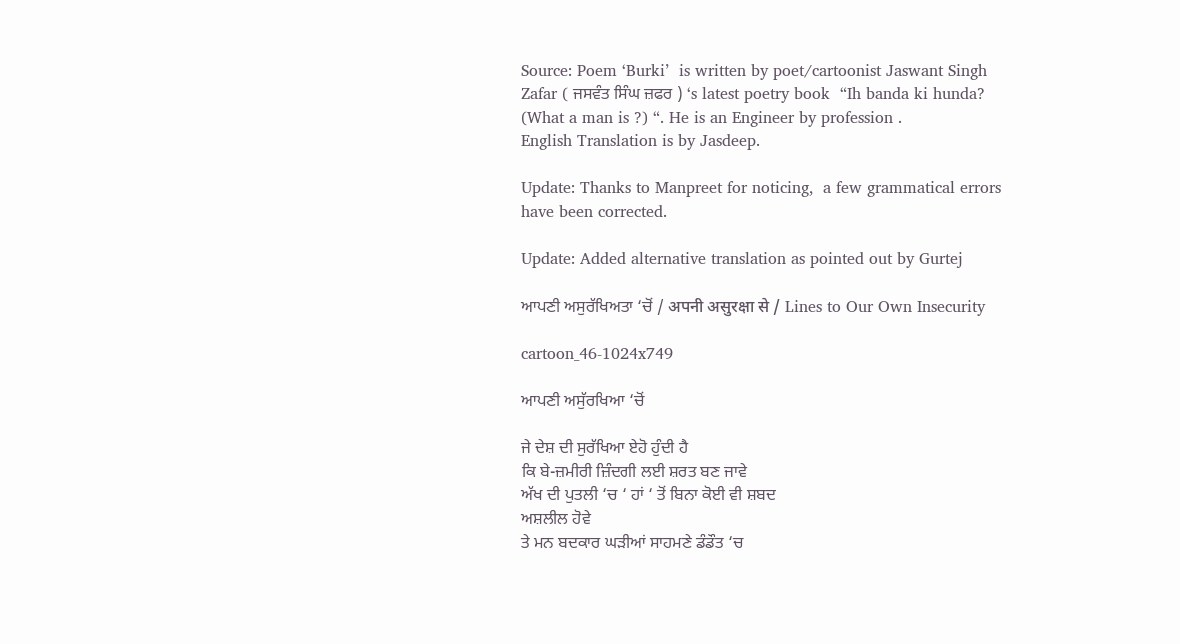Source: Poem ‘Burki’  is written by poet/cartoonist Jaswant Singh Zafar ( ਜਸਵੰਤ ਸਿੰਘ ਜ਼ਫਰ ) ‘s latest poetry book  “Ih banda ki hunda? (What a man is ?) “. He is an Engineer by profession .
English Translation is by Jasdeep.

Update: Thanks to Manpreet for noticing,  a few grammatical errors have been corrected.

Update: Added alternative translation as pointed out by Gurtej

ਆਪਣੀ ਅਸੁਰੱਖਿਅਤਾ ‘ਚੋਂ / अपनी असुरक्षा से / Lines to Our Own Insecurity

cartoon_46-1024x749

ਆਪਣੀ ਅਸੁੱਰਖਿਆ ‘ਚੋਂ

ਜੇ ਦੇਸ਼ ਦੀ ਸੁਰੱਖਿਆ ਏਹੋ ਹੁੰਦੀ ਹੈ
ਕਿ ਬੇ-ਜ਼ਮੀਰੀ ਜ਼ਿੰਦਗੀ ਲਈ ਸ਼ਰਤ ਬਣ ਜਾਵੇ
ਅੱਖ ਦੀ ਪੁਤਲੀ ‘ਚ ‘ ਹਾਂ ‘ ਤੋਂ ਬਿਨਾ ਕੋਈ ਵੀ ਸ਼ਬਦ
ਅਸ਼ਲੀਲ ਹੋਵੇ
ਤੇ ਮਨ ਬਦਕਾਰ ਘੜੀਆਂ ਸਾਹਮਣੇ ਡੰਡੌਤ ‘ਚ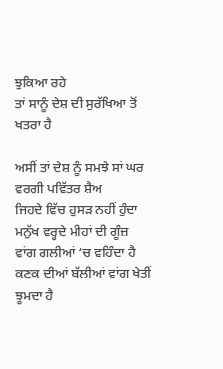ਝੁਕਿਆ ਰਹੇ
ਤਾਂ ਸਾਨੂੰ ਦੇਸ਼ ਦੀ ਸੁਰੱਖਿਆ ਤੋਂ ਖਤਰਾ ਹੈ

ਅਸੀਂ ਤਾਂ ਦੇਸ਼ ਨੂੰ ਸਮਝੇ ਸਾਂ ਘਰ ਵਰਗੀ ਪਵਿੱਤਰ ਸ਼ੈਅ
ਜਿਹਦੇ ਵਿੱਚ ਹੁਸੜ ਨਹੀਂ ਹੁੰਦਾ
ਮਨੁੱਖ ਵਰ੍ਹਦੇ ਮੀਹਾਂ ਦੀ ਗੂੰਜ਼ ਵਾਂਗ ਗਲੀਆਂ ‘ਚ ਵਹਿੰਦਾ ਹੈ
ਕਣਕ ਦੀਆਂ ਬੱਲੀਆਂ ਵਾਂਗ ਖੇਤੀਂ ਝੂਮਦਾ ਹੈ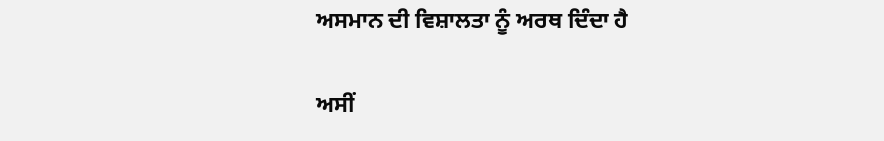ਅਸਮਾਨ ਦੀ ਵਿਸ਼ਾਲਤਾ ਨੂੰ ਅਰਥ ਦਿੰਦਾ ਹੈ

ਅਸੀਂ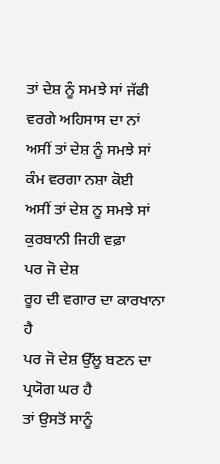ਤਾਂ ਦੇਸ਼ ਨੂੰ ਸਮਝੇ ਸਾਂ ਜੱਫੀ ਵਰਗੇ ਅਹਿਸਾਸ ਦਾ ਨਾਂ
ਅਸੀਂ ਤਾਂ ਦੇਸ਼ ਨੂੰ ਸਮਝੇ ਸਾਂ ਕੰਮ ਵਰਗਾ ਨਸ਼ਾ ਕੋਈ
ਅਸੀਂ ਤਾਂ ਦੇਸ਼ ਨੂ ਸਮਝੇ ਸਾਂ ਕੁਰਬਾਨੀ ਜਿਹੀ ਵਫ਼ਾ
ਪਰ ਜੋ ਦੇਸ਼
ਰੂਹ ਦੀ ਵਗਾਰ ਦਾ ਕਾਰਖਾਨਾ ਹੈ
ਪਰ ਜੋ ਦੇਸ਼ ਉੱਲੂ ਬਣਨ ਦਾ ਪ੍ਰਯੋਗ ਘਰ ਹੈ
ਤਾਂ ਉਸਤੋਂ ਸਾਨੂੰ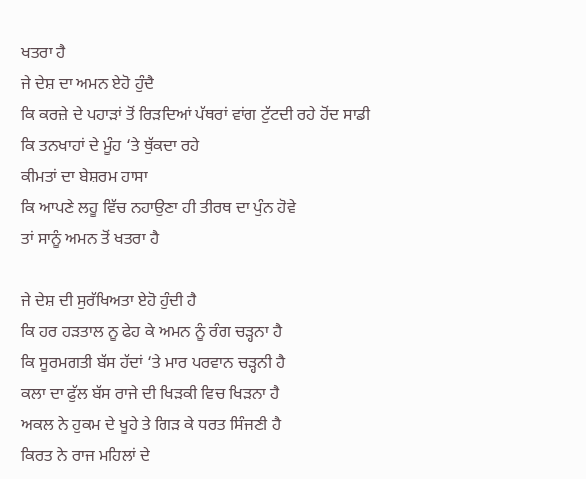ਖਤਰਾ ਹੈ
ਜੇ ਦੇਸ਼ ਦਾ ਅਮਨ ਏਹੋ ਹੁੰਦੈ
ਕਿ ਕਰਜ਼ੇ ਦੇ ਪਹਾੜਾਂ ਤੋਂ ਰਿੜਦਿਆਂ ਪੱਥਰਾਂ ਵਾਂਗ ਟੁੱਟਦੀ ਰਹੇ ਹੋਂਦ ਸਾਡੀ
ਕਿ ਤਨਖਾਹਾਂ ਦੇ ਮੂੰਹ ‘ਤੇ ਥੁੱਕਦਾ ਰਹੇ
ਕੀਮਤਾਂ ਦਾ ਬੇਸ਼ਰਮ ਹਾਸਾ
ਕਿ ਆਪਣੇ ਲਹੂ ਵਿੱਚ ਨਹਾਉਣਾ ਹੀ ਤੀਰਥ ਦਾ ਪੁੰਨ ਹੋਵੇ
ਤਾਂ ਸਾਨੂੰ ਅਮਨ ਤੋਂ ਖਤਰਾ ਹੈ

ਜੇ ਦੇਸ਼ ਦੀ ਸੁਰੱਖਿਅਤਾ ਏਹੋ ਹੁੰਦੀ ਹੈ
ਕਿ ਹਰ ਹੜਤਾਲ ਨੂ ਫੇਹ ਕੇ ਅਮਨ ਨੂੰ ਰੰਗ ਚੜ੍ਹਨਾ ਹੈ
ਕਿ ਸੂਰਮਗਤੀ ਬੱਸ ਹੱਦਾਂ ‘ਤੇ ਮਾਰ ਪਰਵਾਨ ਚੜ੍ਹਨੀ ਹੈ
ਕਲਾ ਦਾ ਫੁੱਲ ਬੱਸ ਰਾਜੇ ਦੀ ਖਿੜਕੀ ਵਿਚ ਖਿੜਨਾ ਹੈ
ਅਕਲ ਨੇ ਹੁਕਮ ਦੇ ਖੂਹੇ ਤੇ ਗਿੜ ਕੇ ਧਰਤ ਸਿੰਜਣੀ ਹੈ
ਕਿਰਤ ਨੇ ਰਾਜ ਮਹਿਲਾਂ ਦੇ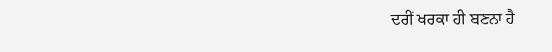ਦਰੀਂ ਖਰਕਾ ਹੀ ਬਣਨਾ ਹੈ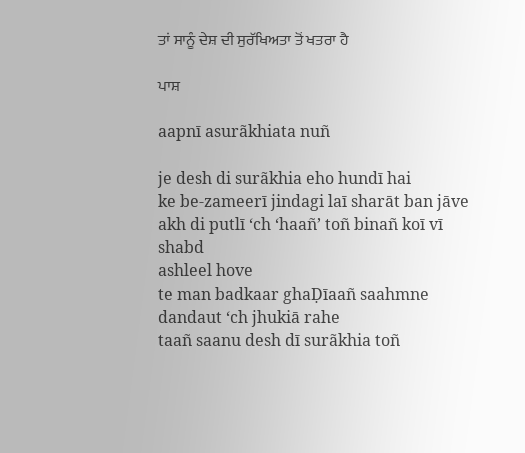ਤਾਂ ਸਾਨੂੰ ਦੇਸ਼ ਦੀ ਸੁਰੱਖਿਅਤਾ ਤੋਂ ਖਤਰਾ ਹੈ

ਪਾਸ਼

aapnī asurãkhiata nuñ

je desh di surãkhia eho hundī hai
ke be-zameerī jindagi laī sharāt ban jāve
akh di putlī ‘ch ‘haañ’ toñ binañ koī vī shabd
ashleel hove
te man badkaar ghaḌīaañ saahmne dandaut ‘ch jhukiā rahe
taañ saanu desh dī surãkhia toñ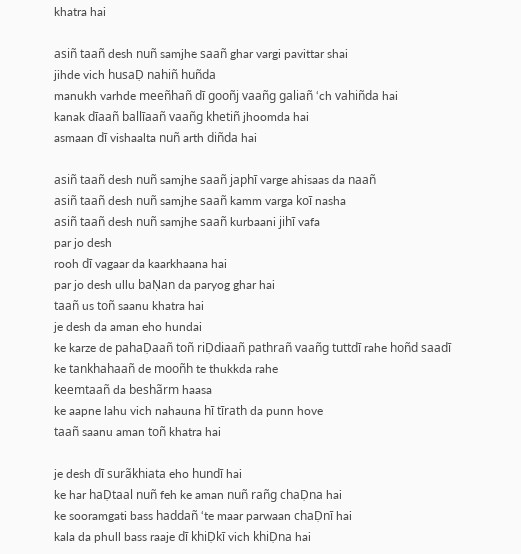khatra hai

asiñ taañ desh nuñ samjhe saañ ghar vargi pavittar shai
jihde vich husaḌ nahiñ huñda
manukh varhde meeñhañ dī gooñj vaañg galiañ ‘ch vahiñda hai
kanak dīaañ ballīaañ vaañg khetiñ jhoomda hai
asmaan dī vishaalta nuñ arth diñda hai

asiñ taañ desh nuñ samjhe saañ japhī varge ahisaas da naañ
asiñ taañ desh nuñ samjhe saañ kamm varga koī nasha
asiñ taañ desh nuñ samjhe saañ kurbaani jihī vafa
par jo desh
rooh dī vagaar da kaarkhaana hai
par jo desh ullu baṆan da paryog ghar hai
taañ us toñ saanu khatra hai
je desh da aman eho hundai
ke karze de pahaḌaañ toñ riḌdiaañ pathrañ vaañg tuttdī rahe hoñd saadī
ke tankhahaañ de mooñh te thukkda rahe
keemtaañ da beshãrm haasa
ke aapne lahu vich nahauna hī tīrath da punn hove
taañ saanu aman toñ khatra hai

je desh dī surãkhiata eho hundī hai
ke har haḌtaal nuñ feh ke aman nuñ rañg chaḌna hai
ke sooramgati bass haddañ ‘te maar parwaan chaḌnī hai
kala da phull bass raaje dī khiḌkī vich khiḌna hai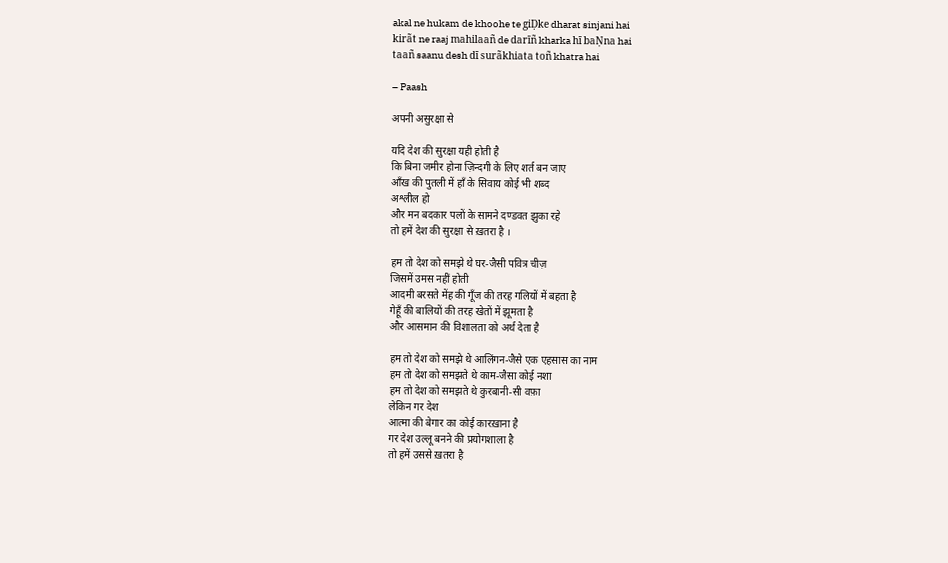akal ne hukam de khoohe te giḌke dharat sinjani hai
kirãt ne raaj mahilaañ de darīñ kharka hī baṆna hai
taañ saanu desh dī surãkhiata toñ khatra hai

– Paash

अपनी असुरक्षा से

यदि देश की सुरक्षा यही होती है
कि बिना जमीर होना ज़िन्दगी के लिए शर्त बन जाए
आँख की पुतली में हाँ के सिवाय कोई भी शब्द
अश्लील हो
और मन बदकार पलों के सामने दण्डवत झुका रहे
तो हमें देश की सुरक्षा से ख़तरा है ।

हम तो देश को समझे थे घर-जैसी पवित्र चीज़
जिसमें उमस नहीं होती
आदमी बरसते मेंह की गूँज की तरह गलियों में बहता है
गेहूँ की बालियों की तरह खेतों में झूमता है
और आसमान की विशालता को अर्थ देता है

हम तो देश को समझे थे आलिंगन-जैसे एक एहसास का नाम
हम तो देश को समझते थे काम-जैसा कोई नशा
हम तो देश को समझते थे कुरबानी-सी वफ़ा
लेकिन गर देश
आत्मा की बेगार का कोई कारख़ाना है
गर देश उल्लू बनने की प्रयोगशाला है
तो हमें उससे ख़तरा है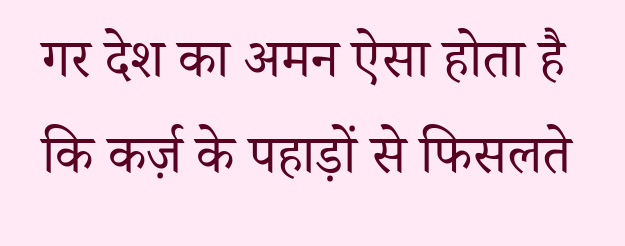गर देश का अमन ऐसा होता है
कि कर्ज़ के पहाड़ों से फिसलते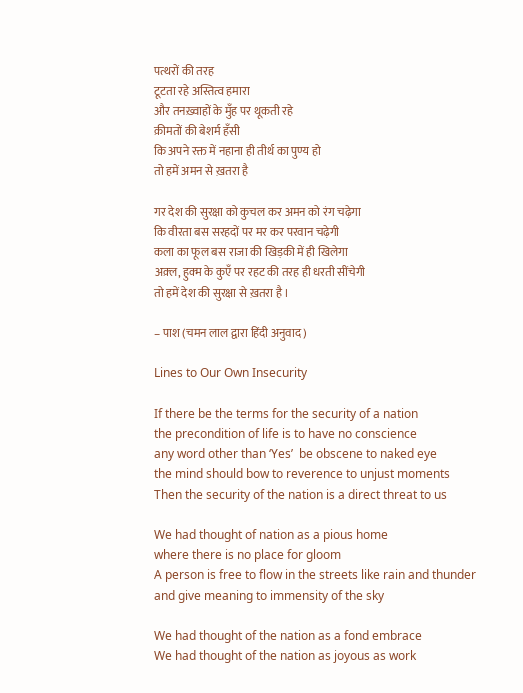पत्थरों की तरह
टूटता रहे अस्तित्व हमारा
और तनख़्वाहों के मुँह पर थूकती रहे
क़ीमतों की बेशर्म हँसी
कि अपने रक्त में नहाना ही तीर्थ का पुण्य हो
तो हमें अमन से ख़तरा है

गर देश की सुरक्षा को कुचल कर अमन को रंग चढ़ेगा
कि वीरता बस सरहदों पर मर कर परवान चढ़ेगी
कला का फूल बस राजा की खिड़की में ही खिलेगा
अक़्ल, हुक्म के कुएँ पर रहट की तरह ही धरती सींचेगी
तो हमें देश की सुरक्षा से ख़तरा है ।

– पाश (चमन लाल द्वारा हिंदी अनुवाद )

Lines to Our Own Insecurity

If there be the terms for the security of a nation
the precondition of life is to have no conscience
any word other than ‘Yes’  be obscene to naked eye
the mind should bow to reverence to unjust moments
Then the security of the nation is a direct threat to us

We had thought of nation as a pious home
where there is no place for gloom
A person is free to flow in the streets like rain and thunder
and give meaning to immensity of the sky

We had thought of the nation as a fond embrace
We had thought of the nation as joyous as work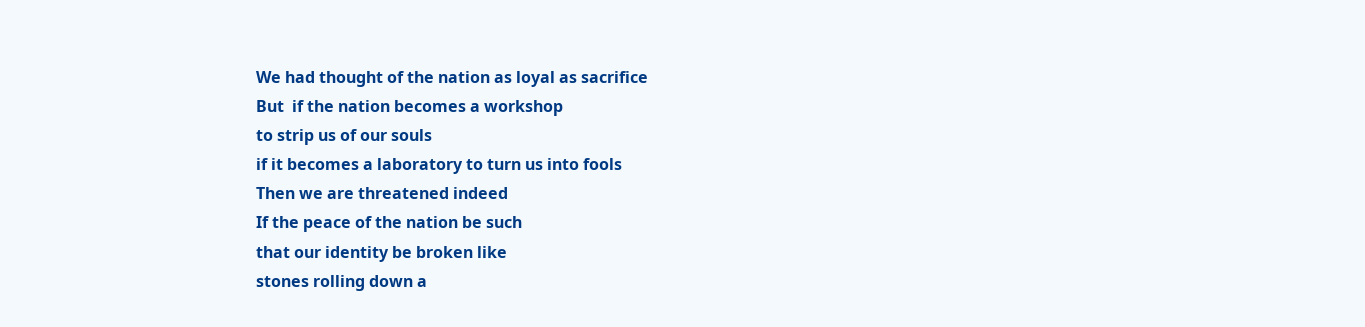We had thought of the nation as loyal as sacrifice
But  if the nation becomes a workshop
to strip us of our souls
if it becomes a laboratory to turn us into fools
Then we are threatened indeed
If the peace of the nation be such
that our identity be broken like
stones rolling down a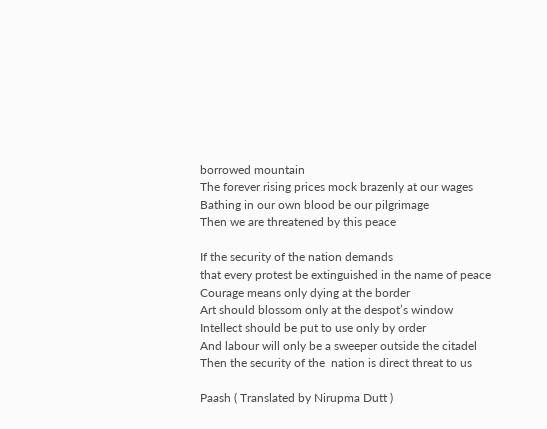borrowed mountain
The forever rising prices mock brazenly at our wages
Bathing in our own blood be our pilgrimage
Then we are threatened by this peace

If the security of the nation demands
that every protest be extinguished in the name of peace
Courage means only dying at the border
Art should blossom only at the despot’s window
Intellect should be put to use only by order
And labour will only be a sweeper outside the citadel
Then the security of the  nation is direct threat to us

Paash ( Translated by Nirupma Dutt )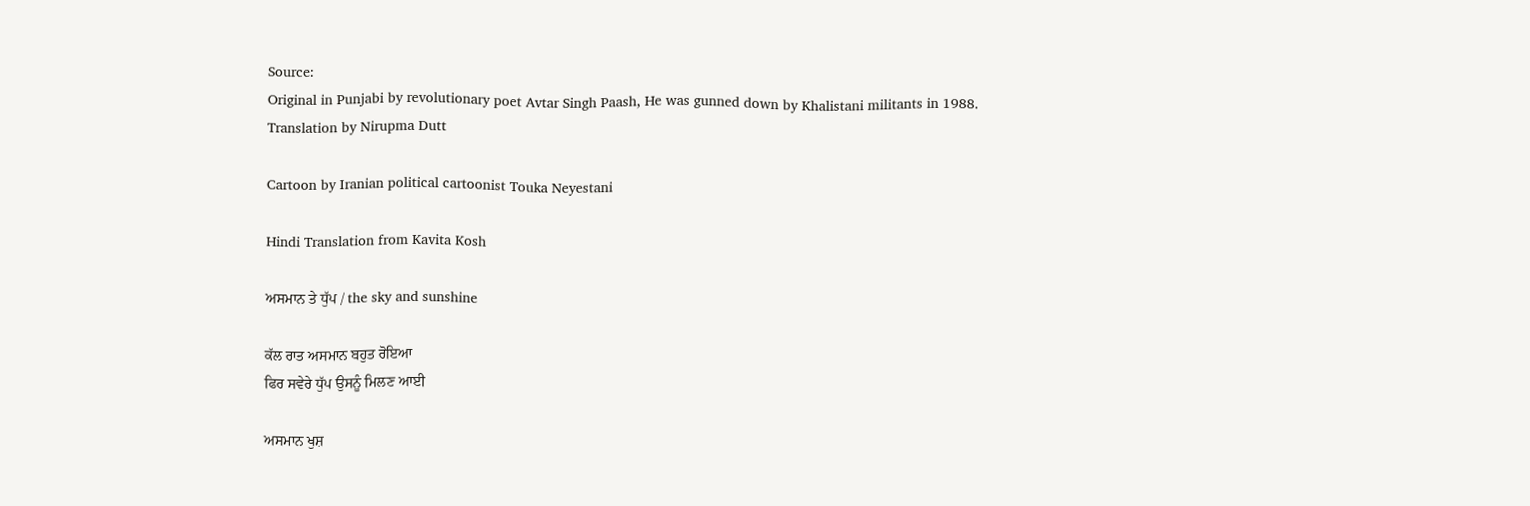Source:
Original in Punjabi by revolutionary poet Avtar Singh Paash, He was gunned down by Khalistani militants in 1988.
Translation by Nirupma Dutt

Cartoon by Iranian political cartoonist Touka Neyestani

Hindi Translation from Kavita Kosh

ਅਸਮਾਨ ਤੇ ਧੁੱਪ / the sky and sunshine

ਕੱਲ ਰਾਤ ਅਸਮਾਨ ਬਹੁਤ ਰੋਇਆ
ਫਿਰ ਸਵੇਰੇ ਧੁੱਪ ਉਸਨੂੰ ਮਿਲਣ ਆਈ

ਅਸਮਾਨ ਖੁਸ਼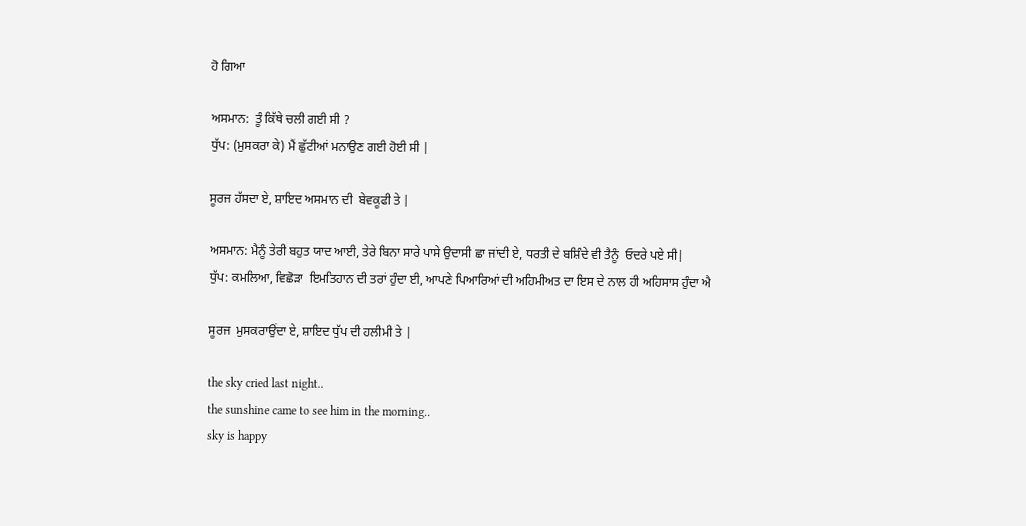ਹੋ ਗਿਆ

ਅਸਮਾਨ:  ਤੂੰ ਕਿੱਥੇ ਚਲੀ ਗਈ ਸੀ ?
ਧੁੱਪ: (ਮੁਸਕਰਾ ਕੇ) ਮੈਂ ਛੁੱਟੀਆਂ ਮਨਾਉਣ ਗਈ ਹੋਈ ਸੀ |

ਸੂਰਜ ਹੱਸਦਾ ਏ, ਸ਼ਾਇਦ ਅਸਮਾਨ ਦੀ  ਬੇਵਕੂਫੀ ਤੇ |

ਅਸਮਾਨ: ਮੈਨੂੰ ਤੇਰੀ ਬਹੁਤ ਯਾਦ ਆਈ, ਤੇਰੇ ਬਿਨਾ ਸਾਰੇ ਪਾਸੇ ਉਦਾਸੀ ਛਾ ਜਾਂਦੀ ਏ, ਧਰਤੀ ਦੇ ਬਸ਼ਿੰਦੇ ਵੀ ਤੈਨੂੰ  ਓਦਰੇ ਪਏ ਸੀ|
ਧੁੱਪ: ਕਮਲਿਆ, ਵਿਛੋੜਾ  ਇਮਤਿਹਾਨ ਦੀ ਤਰਾਂ ਹੁੰਦਾ ਈ, ਆਪਣੇ ਪਿਆਰਿਆਂ ਦੀ ਅਹਿਮੀਅਤ ਦਾ ਇਸ ਦੇ ਨਾਲ ਹੀ ਅਹਿਸਾਸ ਹੁੰਦਾ ਐ

ਸੂਰਜ  ਮੁਸਕਰਾਉਂਦਾ ਏ, ਸ਼ਾਇਦ ਧੁੱਪ ਦੀ ਹਲੀਮੀ ਤੇ |

the sky cried last night..
the sunshine came to see him in the morning..
sky is happy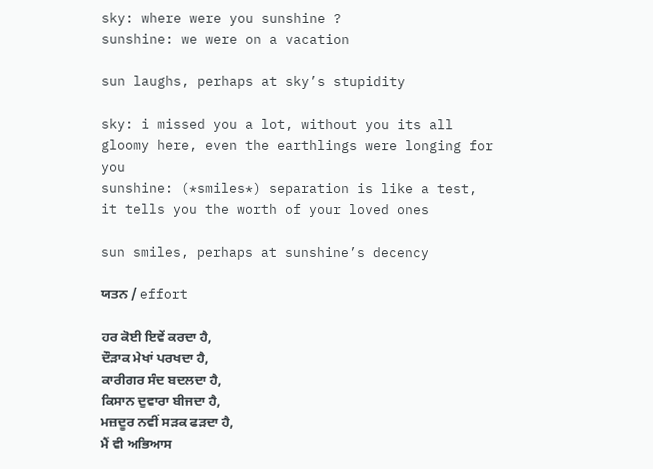sky: where were you sunshine ?
sunshine: we were on a vacation

sun laughs, perhaps at sky’s stupidity

sky: i missed you a lot, without you its all gloomy here, even the earthlings were longing for you
sunshine: (*smiles*) separation is like a test, it tells you the worth of your loved ones

sun smiles, perhaps at sunshine’s decency

ਯਤਨ / effort

ਹਰ ਕੋਈ ਇਵੇਂ ਕਰਦਾ ਹੈ,
ਦੌੜਾਕ ਮੇਖਾਂ ਪਰਖਦਾ ਹੈ,
ਕਾਰੀਗਰ ਸੰਦ ਬਦਲਦਾ ਹੈ,
ਕਿਸਾਨ ਦੁਵਾਰਾ ਬੀਜਦਾ ਹੈ,
ਮਜ਼ਦੂਰ ਨਵੀਂ ਸੜਕ ਫੜਦਾ ਹੈ,
ਮੈਂ ਵੀ ਅਭਿਆਸ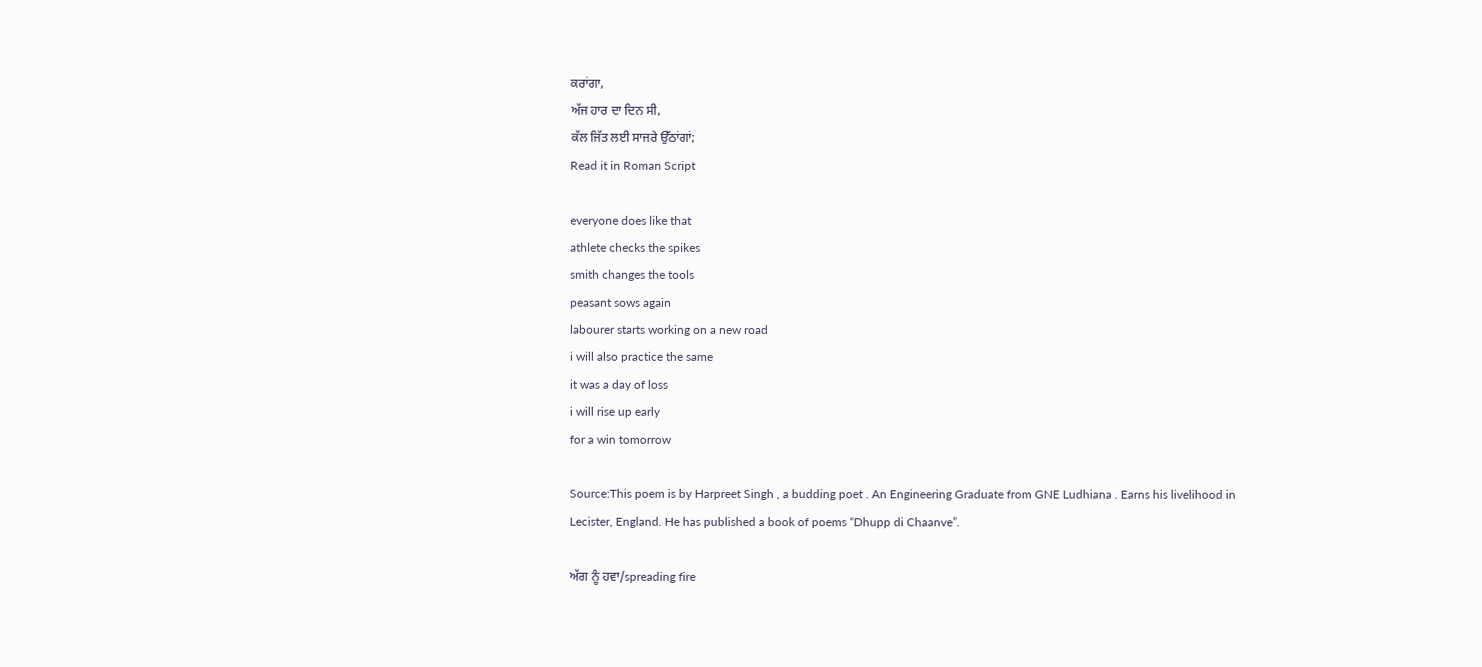ਕਰਾਂਗਾ,
ਅੱਜ ਹਾਰ ਦਾ ਦਿਨ ਸੀ,
ਕੱਲ ਜਿੱਤ ਲਈ ਸਾਜਰੇ ਉੱਠਾਂਗਾਂ;
Read it in Roman Script

everyone does like that
athlete checks the spikes
smith changes the tools
peasant sows again
labourer starts working on a new road
i will also practice the same
it was a day of loss
i will rise up early
for a win tomorrow

Source:This poem is by Harpreet Singh , a budding poet . An Engineering Graduate from GNE Ludhiana . Earns his livelihood in Lecister, England. He has published a book of poems “Dhupp di Chaanve”.

ਅੱਗ ਨੂੰ ਹਵਾ/spreading fire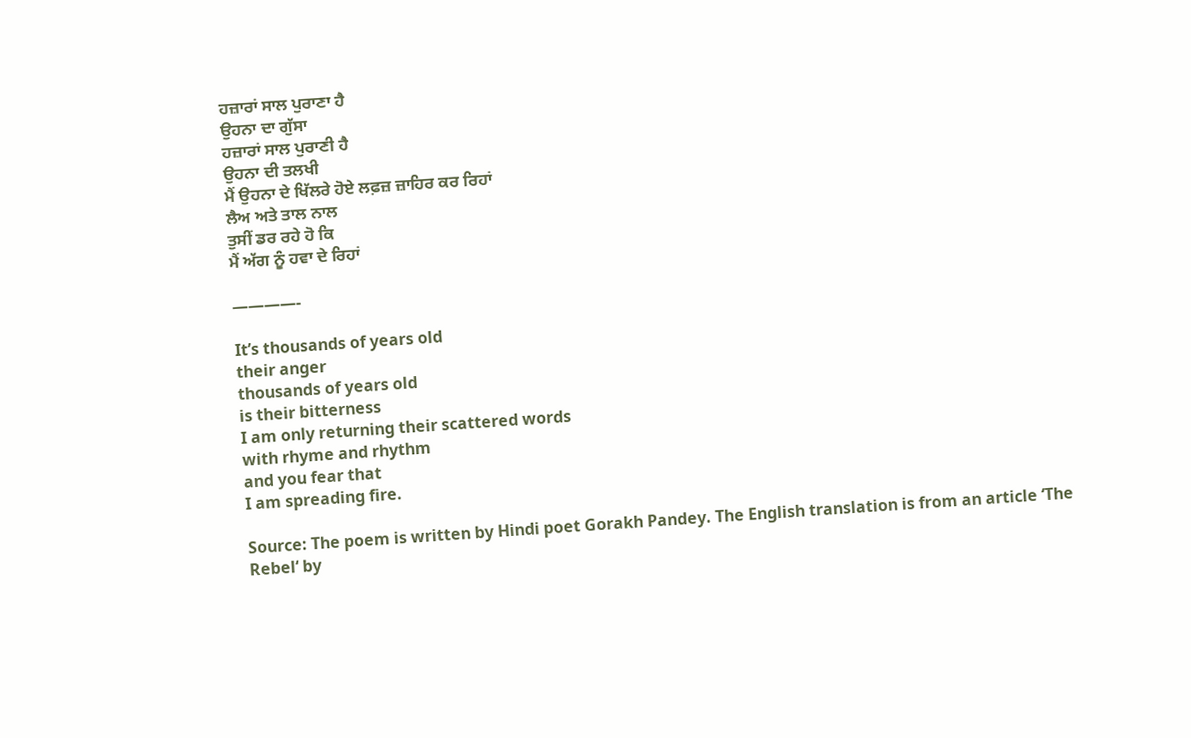ਹਜ਼ਾਰਾਂ ਸਾਲ ਪੁਰਾਣਾ ਹੈ
ਉਹਨਾ ਦਾ ਗੁੱਸਾ
ਹਜ਼ਾਰਾਂ ਸਾਲ ਪੁਰਾਣੀ ਹੈ
ਉਹਨਾ ਦੀ ਤਲਖੀ
ਮੈਂ ਉਹਨਾ ਦੇ ਖਿੱਲਰੇ ਹੋਏ ਲਫ਼ਜ਼ ਜ਼ਾਹਿਰ ਕਰ ਰਿਹਾਂ
ਲੈਅ ਅਤੇ ਤਾਲ ਨਾਲ
ਤੁਸੀਂ ਡਰ ਰਹੇ ਹੋ ਕਿ
ਮੈਂ ਅੱਗ ਨੂੰ ਹਵਾ ਦੇ ਰਿਹਾਂ

————-

It’s thousands of years old
their anger
thousands of years old
is their bitterness
I am only returning their scattered words
with rhyme and rhythm
and you fear that
I am spreading fire.

Source: The poem is written by Hindi poet Gorakh Pandey. The English translation is from an article ‘The Rebel‘ by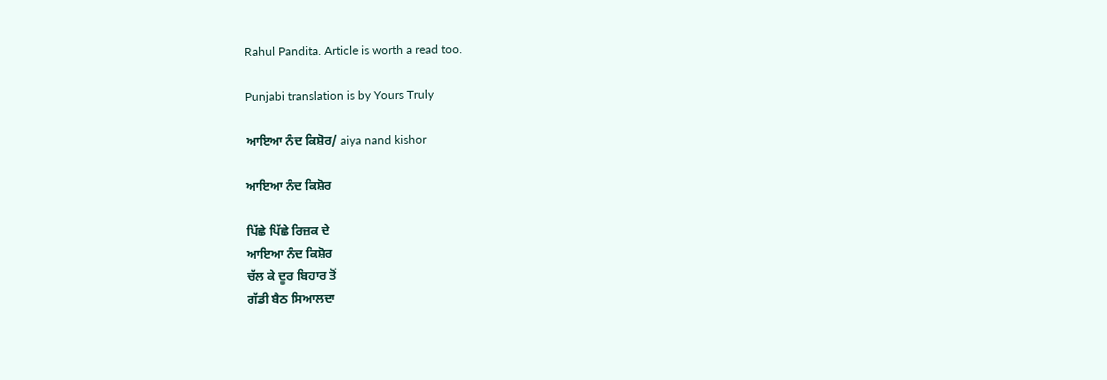Rahul Pandita. Article is worth a read too.

Punjabi translation is by Yours Truly

ਆਇਆ ਨੰਦ ਕਿਸ਼ੋਰ/ aiya nand kishor

ਆਇਆ ਨੰਦ ਕਿਸ਼ੋਰ

ਪਿੱਛੇ ਪਿੱਛੇ ਰਿਜ਼ਕ ਦੇ
ਆਇਆ ਨੰਦ ਕਿਸ਼ੋਰ
ਚੱਲ ਕੇ ਦੂਰ ਬਿਹਾਰ ਤੋਂ
ਗੱਡੀ ਬੈਠ ਸਿਆਲਦਾ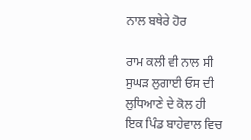ਨਾਲ ਬਥੇਰੇ ਹੋਰ

ਰਾਮ ਕਲੀ ਵੀ ਨਾਲ ਸੀ
ਸੁਘੜ ਲੁਗਾਈ ਓਸ ਦੀ
ਲੁਧਿਆਣੇ ਦੇ ਕੋਲ ਹੀ
ਇਕ ਪਿੰਡ ਬਾਹੇਵਾਲ ਵਿਚ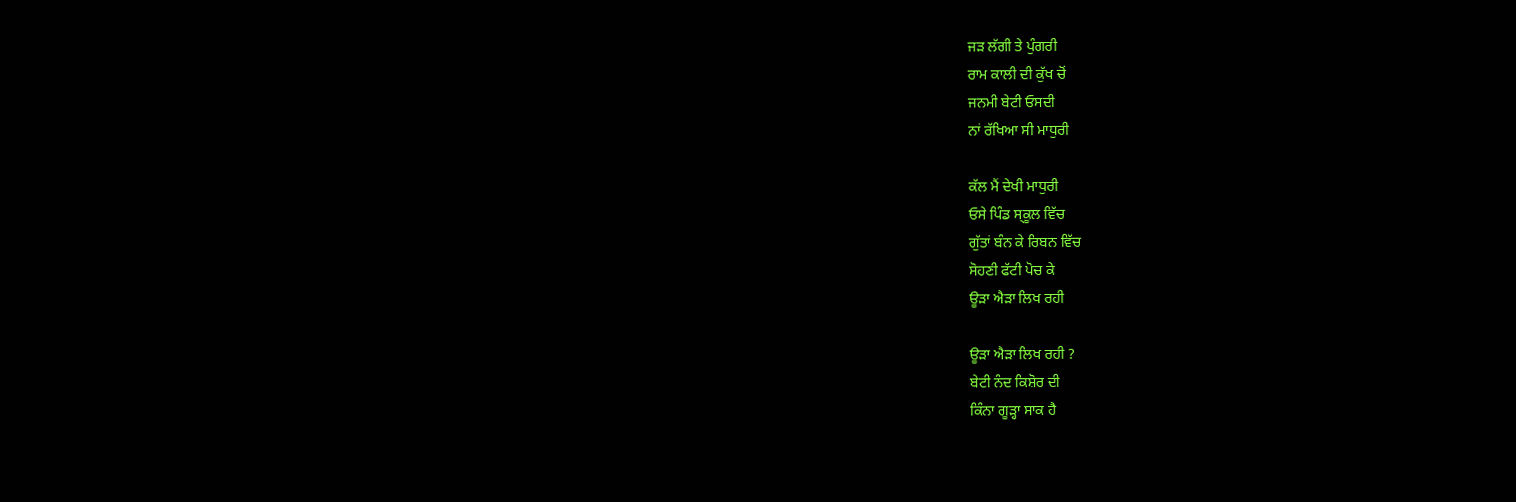ਜੜ ਲੱਗੀ ਤੇ ਪੁੰਗਰੀ
ਰਾਮ ਕਾਲੀ ਦੀ ਕੁੱਖ ਚੋਂ
ਜਨਮੀ ਬੇਟੀ ਓਸਦੀ
ਨਾਂ ਰੱਖਿਆ ਸੀ ਮਾਧੁਰੀ

ਕੱਲ ਮੈਂ ਦੇਖੀ ਮਾਧੁਰੀ
ਓਸੇ ਪਿੰਡ ਸ੍ਕੂਲ ਵਿੱਚ
ਗੁੱਤਾਂ ਬੰਨ ਕੇ ਰਿਬਨ ਵਿੱਚ
ਸੋਹਣੀ ਫੱਟੀ ਪੋਚ ਕੇ
ਊੜਾ ਐੜਾ ਲਿਖ ਰਹੀ

ਊੜਾ ਐੜਾ ਲਿਖ ਰਹੀ ?
ਬੇਟੀ ਨੰਦ ਕਿਸ਼ੋਰ ਦੀ
ਕਿੰਨਾ ਗੂੜ੍ਹਾ ਸਾਕ ਹੈ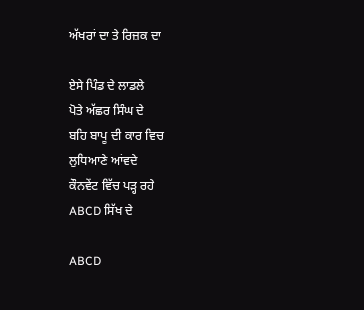ਅੱਖਰਾਂ ਦਾ ਤੇ ਰਿਜ਼ਕ ਦਾ

ਏਸੇ ਪਿੰਡ ਦੇ ਲਾਡਲੇ
ਪੋਤੇ ਅੱਛਰ ਸਿੰਘ ਦੇ
ਬਹਿ ਬਾਪੂ ਦੀ ਕਾਰ ਵਿਚ
ਲੁਧਿਆਣੇ ਆਂਵਦੇ
ਕੌਨਵੇਂਟ ਵਿੱਚ ਪੜ੍ਹ ਰਹੇ
ABCD ਸਿੱਖ ਦੇ

ABCD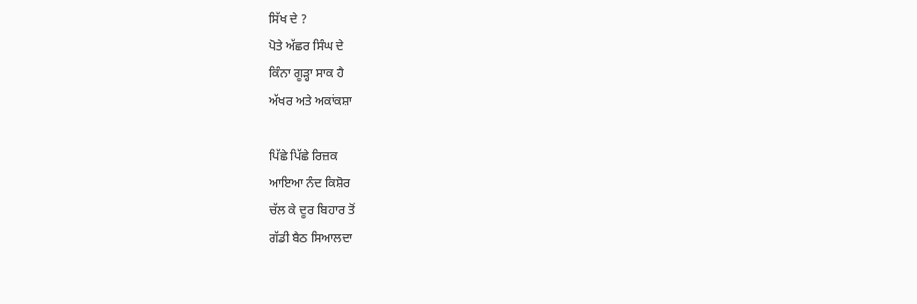ਸਿੱਖ ਦੇ ?
ਪੋਤੇ ਅੱਛਰ ਸਿੰਘ ਦੇ
ਕਿੰਨਾ ਗੂੜ੍ਹਾ ਸਾਕ ਹੈ
ਅੱਖਰ ਅਤੇ ਅਕਾਂਕਸ਼ਾ

ਪਿੱਛੇ ਪਿੱਛੇ ਰਿਜ਼ਕ
ਆਇਆ ਨੰਦ ਕਿਸ਼ੋਰ
ਚੱਲ ਕੇ ਦੂਰ ਬਿਹਾਰ ਤੋਂ
ਗੱਡੀ ਬੈਠ ਸਿਆਲਦਾ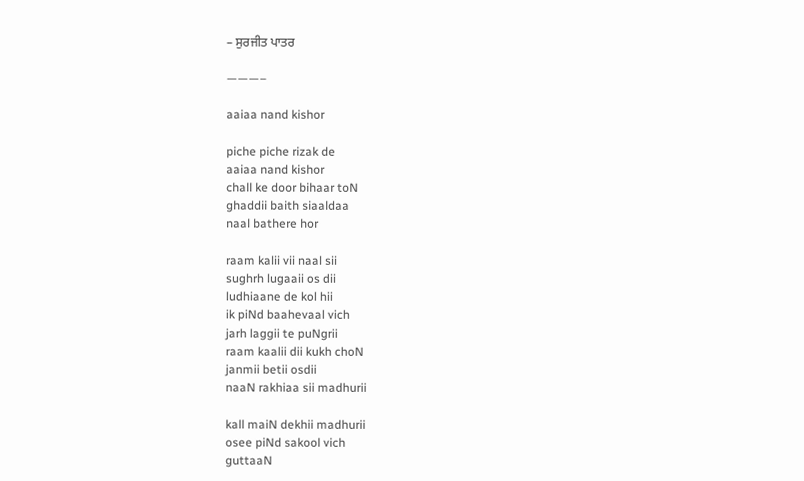– ਸੁਰਜੀਤ ਪਾਤਰ

———–

aaiaa nand kishor

piche piche rizak de
aaiaa nand kishor
chall ke door bihaar toN
ghaddii baith siaaldaa
naal bathere hor

raam kalii vii naal sii
sughrh lugaaii os dii
ludhiaane de kol hii
ik piNd baahevaal vich
jarh laggii te puNgrii
raam kaalii dii kukh choN
janmii betii osdii
naaN rakhiaa sii madhurii

kall maiN dekhii madhurii
osee piNd sakool vich
guttaaN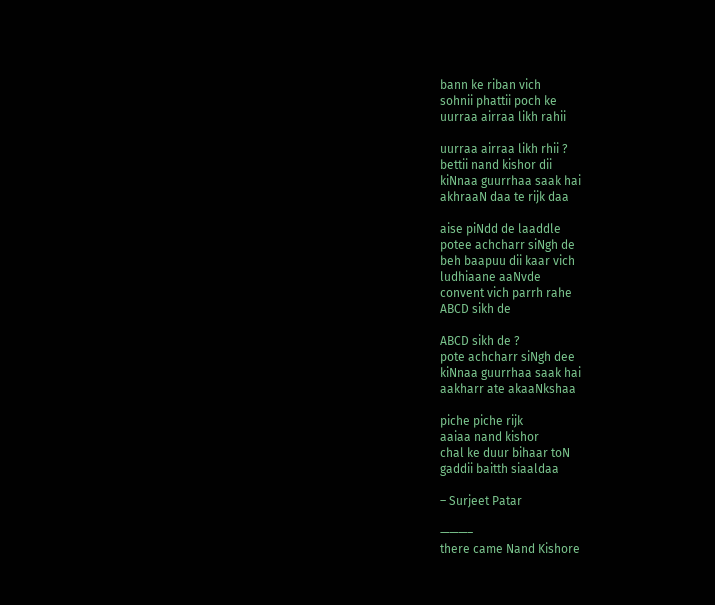bann ke riban vich
sohnii phattii poch ke
uurraa airraa likh rahii

uurraa airraa likh rhii ?
bettii nand kishor dii
kiNnaa guurrhaa saak hai
akhraaN daa te rijk daa

aise piNdd de laaddle
potee achcharr siNgh de
beh baapuu dii kaar vich
ludhiaane aaNvde
convent vich parrh rahe
ABCD sikh de

ABCD sikh de ?
pote achcharr siNgh dee
kiNnaa guurrhaa saak hai
aakharr ate akaaNkshaa

piche piche rijk
aaiaa nand kishor
chal ke duur bihaar toN
gaddii baitth siaaldaa

– Surjeet Patar

———–
there came Nand Kishore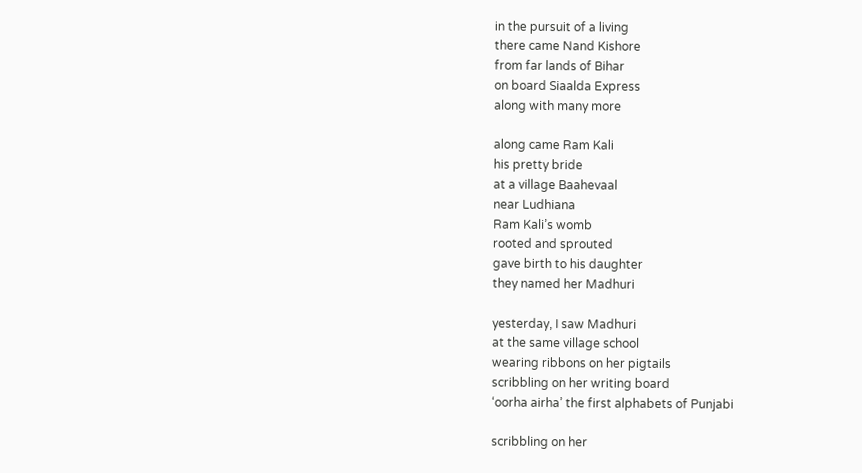in the pursuit of a living
there came Nand Kishore
from far lands of Bihar
on board Siaalda Express
along with many more

along came Ram Kali
his pretty bride
at a village Baahevaal
near Ludhiana
Ram Kali’s womb
rooted and sprouted
gave birth to his daughter
they named her Madhuri

yesterday, I saw Madhuri
at the same village school
wearing ribbons on her pigtails
scribbling on her writing board
‘oorha airha’ the first alphabets of Punjabi

scribbling on her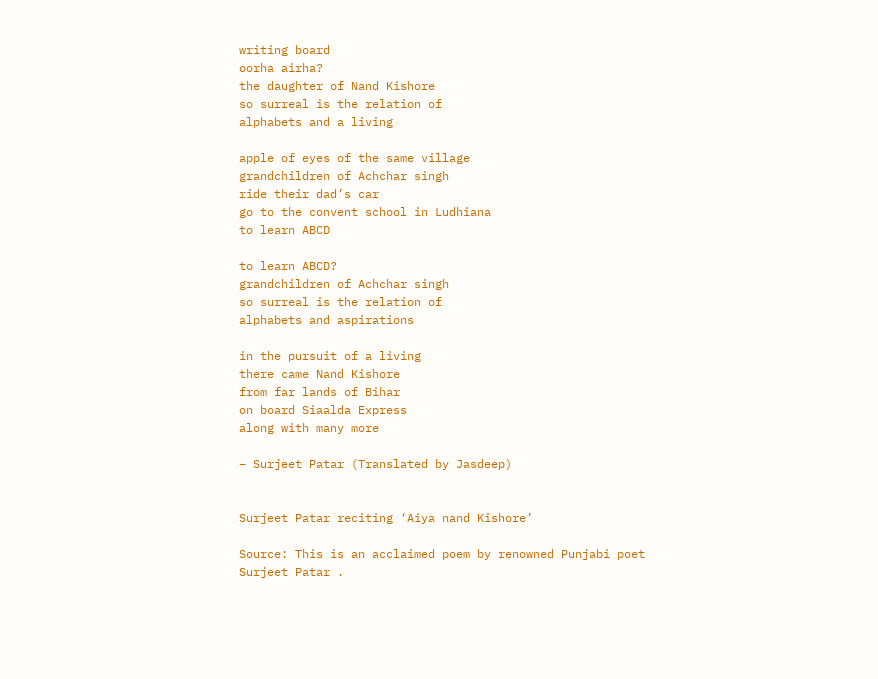writing board
oorha airha?
the daughter of Nand Kishore
so surreal is the relation of
alphabets and a living

apple of eyes of the same village
grandchildren of Achchar singh
ride their dad’s car
go to the convent school in Ludhiana
to learn ABCD

to learn ABCD?
grandchildren of Achchar singh
so surreal is the relation of
alphabets and aspirations

in the pursuit of a living
there came Nand Kishore
from far lands of Bihar
on board Siaalda Express
along with many more

– Surjeet Patar (Translated by Jasdeep)


Surjeet Patar reciting ‘Aiya nand Kishore’

Source: This is an acclaimed poem by renowned Punjabi poet Surjeet Patar .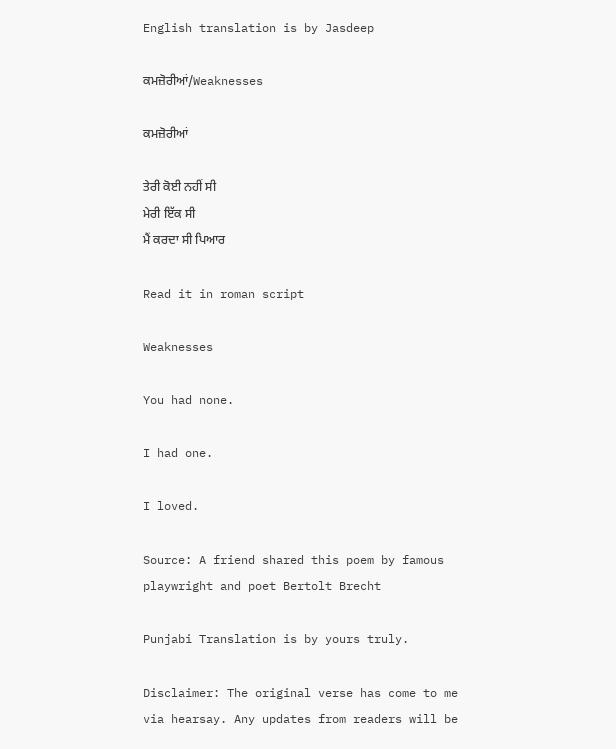English translation is by Jasdeep

ਕਮਜ਼ੋਰੀਆਂ/Weaknesses

ਕਮਜ਼ੋਰੀਆਂ

ਤੇਰੀ ਕੋਈ ਨਹੀਂ ਸੀ
ਮੇਰੀ ਇੱਕ ਸੀ
ਮੈਂ ਕਰਦਾ ਸੀ ਪਿਆਰ

Read it in roman script

Weaknesses

You had none.

I had one.

I loved.

Source: A friend shared this poem by famous playwright and poet Bertolt Brecht

Punjabi Translation is by yours truly.

Disclaimer: The original verse has come to me via hearsay. Any updates from readers will be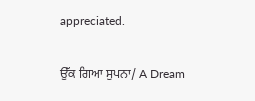appreciated.

ਉੱਕ ਗਿਆ ਸੁਪਨਾ/ A Dream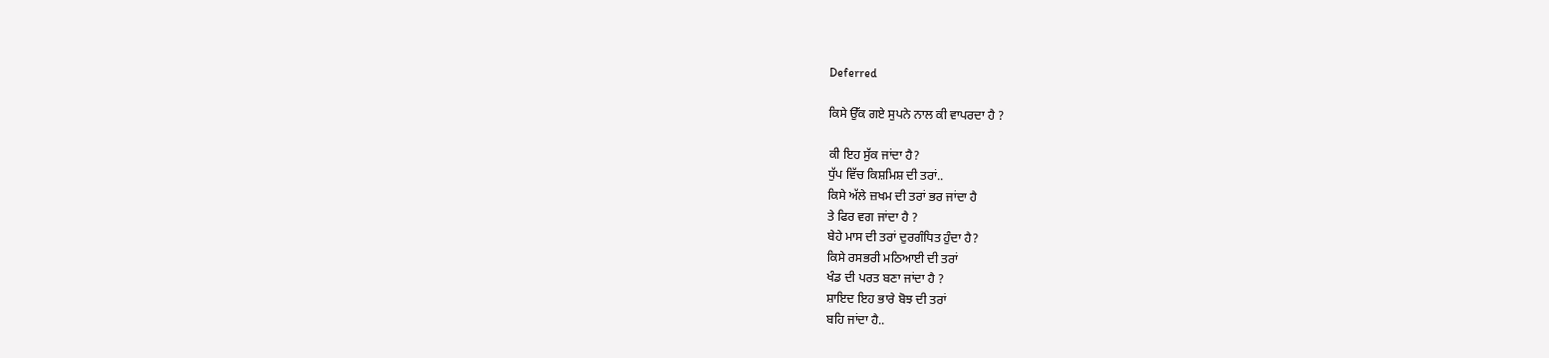Deferred

ਕਿਸੇ ਉੱਕ ਗਏ ਸੁਪਨੇ ਨਾਲ ਕੀ ਵਾਪਰਦਾ ਹੈ ?

ਕੀ ਇਹ ਸੁੱਕ ਜਾਂਦਾ ਹੈ?
ਧੁੱਪ ਵਿੱਚ ਕਿਸ਼ਮਿਸ਼ ਦੀ ਤਰਾਂ..
ਕਿਸੇ ਅੱਲੇ ਜ਼ਖਮ ਦੀ ਤਰਾਂ ਭਰ ਜਾਂਦਾ ਹੈ
ਤੇ ਫਿਰ ਵਗ ਜਾਂਦਾ ਹੈ ?
ਬੇਹੇ ਮਾਸ ਦੀ ਤਰਾਂ ਦੁਰਗੰਧਿਤ ਹੁੰਦਾ ਹੈ?
ਕਿਸੇ ਰਸਭਰੀ ਮਠਿਆਈ ਦੀ ਤਰਾਂ
ਖੰਡ ਦੀ ਪਰਤ ਬਣਾ ਜਾਂਦਾ ਹੈ ?
ਸ਼ਾਇਦ ਇਹ ਭਾਰੇ ਬੋਝ ਦੀ ਤਰਾਂ
ਬਹਿ ਜਾਂਦਾ ਹੈ..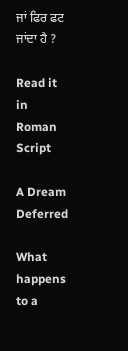ਜਾਂ ਫਿਰ ਫਟ ਜਾਂਦਾ ਹੈ ?

Read it in Roman Script

A Dream Deferred

What happens to a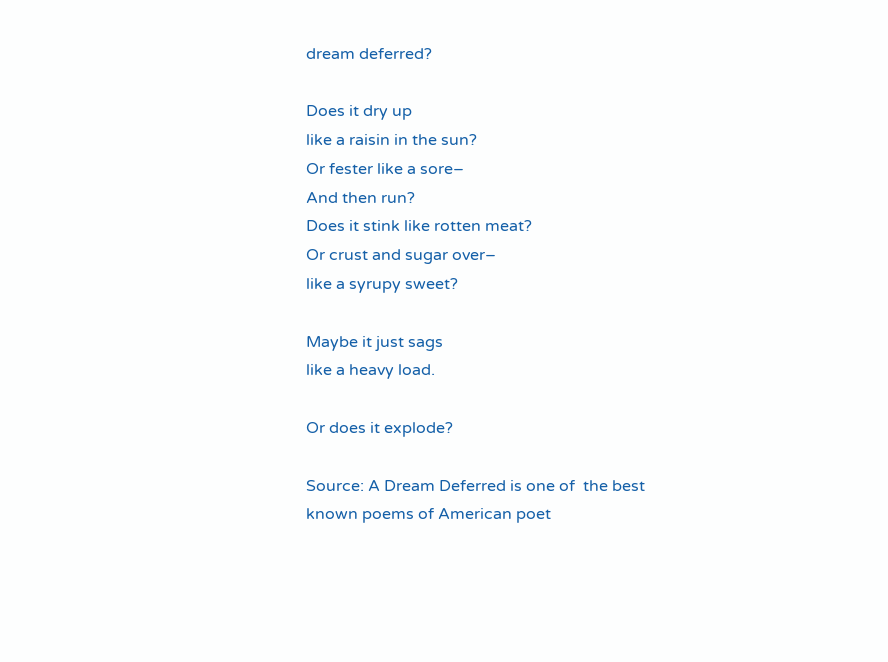dream deferred?

Does it dry up
like a raisin in the sun?
Or fester like a sore–
And then run?
Does it stink like rotten meat?
Or crust and sugar over–
like a syrupy sweet?

Maybe it just sags
like a heavy load.

Or does it explode?

Source: A Dream Deferred is one of  the best known poems of American poet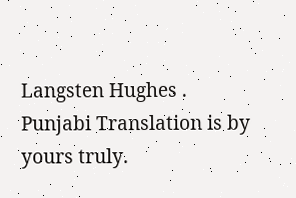Langsten Hughes . Punjabi Translation is by yours truly.